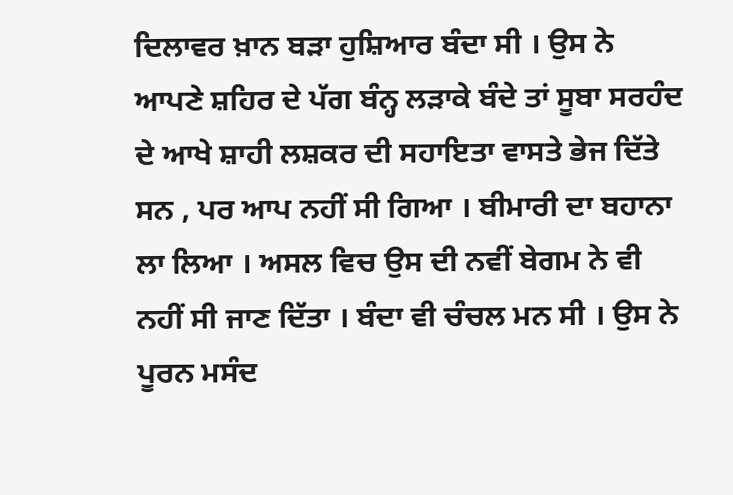ਦਿਲਾਵਰ ਖ਼ਾਨ ਬੜਾ ਹੁਸ਼ਿਆਰ ਬੰਦਾ ਸੀ । ਉਸ ਨੇ ਆਪਣੇ ਸ਼ਹਿਰ ਦੇ ਪੱਗ ਬੰਨ੍ਹ ਲੜਾਕੇ ਬੰਦੇ ਤਾਂ ਸੂਬਾ ਸਰਹੰਦ ਦੇ ਆਖੇ ਸ਼ਾਹੀ ਲਸ਼ਕਰ ਦੀ ਸਹਾਇਤਾ ਵਾਸਤੇ ਭੇਜ ਦਿੱਤੇ ਸਨ , ਪਰ ਆਪ ਨਹੀਂ ਸੀ ਗਿਆ । ਬੀਮਾਰੀ ਦਾ ਬਹਾਨਾ ਲਾ ਲਿਆ । ਅਸਲ ਵਿਚ ਉਸ ਦੀ ਨਵੀਂ ਬੇਗਮ ਨੇ ਵੀ ਨਹੀਂ ਸੀ ਜਾਣ ਦਿੱਤਾ । ਬੰਦਾ ਵੀ ਚੰਚਲ ਮਨ ਸੀ । ਉਸ ਨੇ ਪੂਰਨ ਮਸੰਦ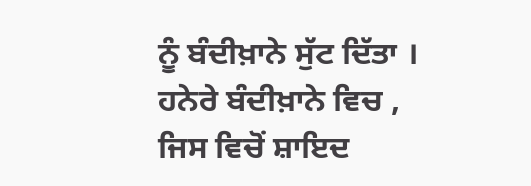ਨੂੰ ਬੰਦੀਖ਼ਾਨੇ ਸੁੱਟ ਦਿੱਤਾ । ਹਨੇਰੇ ਬੰਦੀਖ਼ਾਨੇ ਵਿਚ , ਜਿਸ ਵਿਚੋਂ ਸ਼ਾਇਦ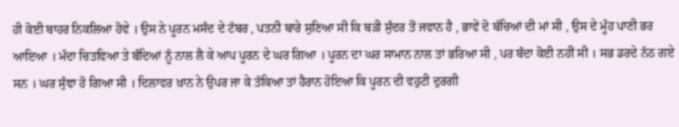ਹੀ ਕੋਈ ਬਾਹਰ ਨਿਕਲਿਆ ਹੋਵੇ । ਉਸ ਨੇ ਪੂਰਨ ਮਸੰਦ ਦੇ ਟੱਬਰ , ਪਤਨੀ ਬਾਰੇ ਸੁਣਿਆ ਸੀ ਕਿ ਬੜੀ ਸੁੰਦਰ ਤੋਂ ਜਵਾਨ ਹੈ , ਭਾਵੇਂ ਦੋ ਬੱਚਿਆਂ ਦੀ ਮਾਂ ਸੀ , ਉਸ ਦੇ ਮੂੰਹ ਪਾਣੀ ਭਰ ਆਇਆ । ਮੰਦਾ ਚਿਤਵਿਆ ਤੇ ਬੰਦਿਆਂ ਨੂੰ ਨਾਲ ਲੈ ਕੇ ਆਪ ਪੂਰਨ ਦੇ ਘਰ ਗਿਆ । ਪੂਰਨ ਦਾ ਘਰ ਸਾਮਾਨ ਨਾਲ ਤਾਂ ਭਰਿਆ ਸੀ , ਪਰ ਬੰਦਾ ਕੋਈ ਨਹੀਂ ਸੀ । ਸਭ ਡਰਦੇ ਨੱਠ ਗਏ ਸਨ । ਘਰ ਸੁੰਞਾ ਹੋ ਗਿਆ ਸੀ । ਦਿਲਾਵਰ ਖ਼ਾਨ ਨੇ ਉਪਰ ਜਾ ਕੇ ਤੱਕਿਆ ਤਾਂ ਹੈਰਾਨ ਹੋਇਆ ਕਿ ਪੂਰਨ ਦੀ ਵਹੁਟੀ ਦੁਰਗੀ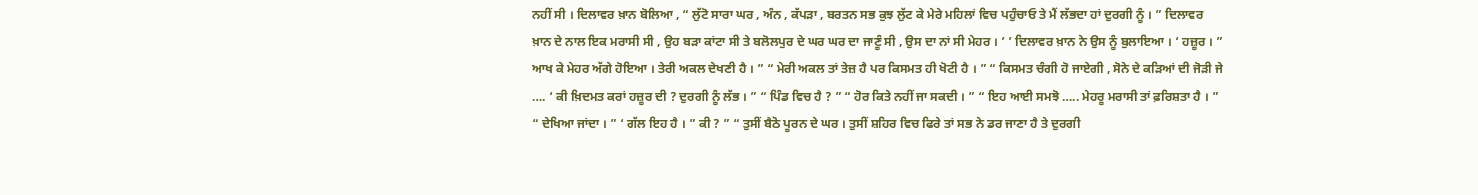ਨਹੀਂ ਸੀ । ਦਿਲਾਵਰ ਖ਼ਾਨ ਬੋਲਿਆ , “ ਲੁੱਟੋ ਸਾਰਾ ਘਰ , ਅੰਨ , ਕੱਪੜਾ , ਬਰਤਨ ਸਭ ਕੁਝ ਲੁੱਟ ਕੇ ਮੇਰੇ ਮਹਿਲਾਂ ਵਿਚ ਪਹੁੰਚਾਓ ਤੇ ਮੈਂ ਲੱਭਦਾ ਹਾਂ ਦੁਰਗੀ ਨੂੰ । ” ਦਿਲਾਵਰ ਖ਼ਾਨ ਦੇ ਨਾਲ ਇਕ ਮਰਾਸੀ ਸੀ , ਉਹ ਬੜਾ ਕਾਂਟਾ ਸੀ ਤੇ ਬਲੋਲਪੁਰ ਦੇ ਘਰ ਘਰ ਦਾ ਜਾਣੂੰ ਸੀ , ਉਸ ਦਾ ਨਾਂ ਸੀ ਮੇਹਰ । ’ ’ ਦਿਲਾਵਰ ਖ਼ਾਨ ਨੇ ਉਸ ਨੂੰ ਬੁਲਾਇਆ । ‘ ਹਜ਼ੂਰ । ” ਆਖ ਕੇ ਮੇਹਰ ਅੱਗੇ ਹੋਇਆ । ਤੇਰੀ ਅਕਲ ਦੇਖਣੀ ਹੈ । ” “ ਮੇਰੀ ਅਕਲ ਤਾਂ ਤੇਜ਼ ਹੈ ਪਰ ਕਿਸਮਤ ਹੀ ਖੋਟੀ ਹੈ । ” “ ਕਿਸਮਤ ਚੰਗੀ ਹੋ ਜਾਏਗੀ , ਸੋਨੇ ਦੇ ਕੜਿਆਂ ਦੀ ਜੋੜੀ ਜੇ …. ‘ ਕੀ ਖ਼ਿਦਮਤ ਕਰਾਂ ਹਜ਼ੂਰ ਦੀ ? ਦੁਰਗੀ ਨੂੰ ਲੱਭ । ” “ ਪਿੰਡ ਵਿਚ ਹੈ ? ” “ ਹੋਰ ਕਿਤੇ ਨਹੀਂ ਜਾ ਸਕਦੀ । ” “ ਇਹ ਆਈ ਸਮਝੋ ….. ਮੇਹਰੂ ਮਰਾਸੀ ਤਾਂ ਫ਼ਰਿਸ਼ਤਾ ਹੈ । ” “ ਦੇਖਿਆ ਜਾਂਦਾ । ” ‘ ਗੱਲ ਇਹ ਹੈ । ” ਕੀ ? ” “ ਤੁਸੀਂ ਬੈਠੋ ਪੂਰਨ ਦੇ ਘਰ । ਤੁਸੀਂ ਸ਼ਹਿਰ ਵਿਚ ਫਿਰੇ ਤਾਂ ਸਭ ਨੇ ਡਰ ਜਾਣਾ ਹੈ ਤੇ ਦੁਰਗੀ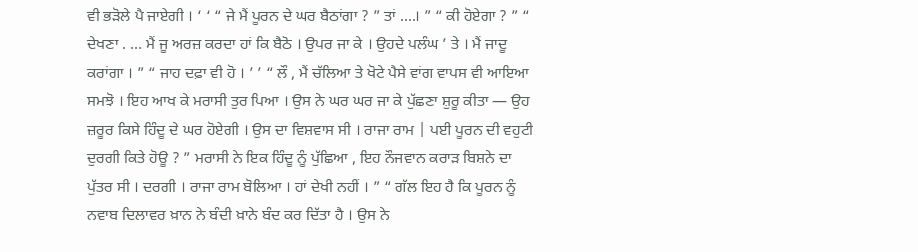ਵੀ ਭੜੋਲੇ ਪੈ ਜਾਏਗੀ । ‘ ‘ “ ਜੇ ਮੈਂ ਪੂਰਨ ਦੇ ਘਰ ਬੈਠਾਂਗਾ ? ” ਤਾਂ ….। ” “ ਕੀ ਹੋਏਗਾ ? ” “ ਦੇਖਣਾ . … ਮੈਂ ਜੂ ਅਰਜ਼ ਕਰਦਾ ਹਾਂ ਕਿ ਬੈਠੋ । ਉਪਰ ਜਾ ਕੇ । ਉਹਦੇ ਪਲੰਘ ’ ਤੇ । ਮੈਂ ਜਾਦੂ ਕਰਾਂਗਾ । ” “ ਜਾਹ ਦਫ਼ਾ ਵੀ ਹੋ । ’ ’ “ ਲੌ , ਮੈਂ ਚੱਲਿਆ ਤੇ ਖੋਟੇ ਪੈਸੇ ਵਾਂਗ ਵਾਪਸ ਵੀ ਆਇਆ ਸਮਝੋ । ਇਹ ਆਖ ਕੇ ਮਰਾਸੀ ਤੁਰ ਪਿਆ । ਉਸ ਨੇ ਘਰ ਘਰ ਜਾ ਕੇ ਪੁੱਛਣਾ ਸ਼ੁਰੂ ਕੀਤਾ — ਉਹ ਜ਼ਰੂਰ ਕਿਸੇ ਹਿੰਦੂ ਦੇ ਘਰ ਹੋਏਗੀ । ਉਸ ਦਾ ਵਿਸ਼ਵਾਸ ਸੀ । ਰਾਜਾ ਰਾਮ | ਪਈ ਪੂਰਨ ਦੀ ਵਹੁਟੀ ਦੁਰਗੀ ਕਿਤੇ ਹੋਊ ? ” ਮਰਾਸੀ ਨੇ ਇਕ ਹਿੰਦੂ ਨੂੰ ਪੁੱਛਿਆ , ਇਹ ਨੌਜਵਾਨ ਕਰਾੜ ਬਿਸ਼ਨੇ ਦਾ ਪੁੱਤਰ ਸੀ । ਦਰਗੀ । ਰਾਜਾ ਰਾਮ ਬੋਲਿਆ । ਹਾਂ ਦੇਖੀ ਨਹੀਂ । ” “ ਗੱਲ ਇਹ ਹੈ ਕਿ ਪੂਰਨ ਨੂੰ ਨਵਾਬ ਦਿਲਾਵਰ ਖ਼ਾਨ ਨੇ ਬੰਦੀ ਖ਼ਾਨੇ ਬੰਦ ਕਰ ਦਿੱਤਾ ਹੈ । ਉਸ ਨੇ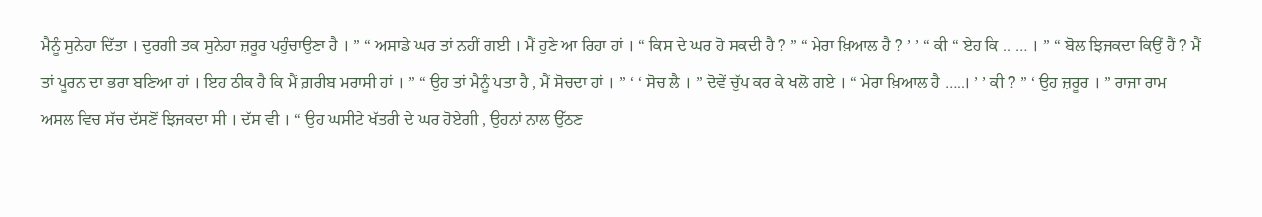ਮੈਨੂੰ ਸੁਨੇਹਾ ਦਿੱਤਾ । ਦੁਰਗੀ ਤਕ ਸੁਨੇਹਾ ਜ਼ਰੂਰ ਪਹੁੰਚਾਉਣਾ ਹੈ । ” “ ਅਸਾਡੇ ਘਰ ਤਾਂ ਨਹੀਂ ਗਈ । ਮੈਂ ਹੁਣੇ ਆ ਰਿਹਾ ਹਾਂ । “ ਕਿਸ ਦੇ ਘਰ ਹੋ ਸਕਦੀ ਹੈ ? ” “ ਮੇਰਾ ਖ਼ਿਆਲ ਹੈ ? ’ ’ “ ਕੀ “ ਏਹ ਕਿ .. … । ” “ ਬੋਲ ਝਿਜਕਦਾ ਕਿਉਂ ਹੈਂ ? ਮੈਂ ਤਾਂ ਪੂਰਨ ਦਾ ਭਰਾ ਬਣਿਆ ਹਾਂ । ਇਹ ਠੀਕ ਹੈ ਕਿ ਮੈਂ ਗ਼ਰੀਬ ਮਰਾਸੀ ਹਾਂ । ” “ ਉਹ ਤਾਂ ਮੈਨੂੰ ਪਤਾ ਹੈ , ਮੈਂ ਸੋਚਦਾ ਹਾਂ । ” ‘ ‘ ਸੋਚ ਲੈ । ” ਦੋਵੇਂ ਚੁੱਪ ਕਰ ਕੇ ਖਲੋ ਗਏ । “ ਮੇਰਾ ਖ਼ਿਆਲ ਹੈ …..। ’ ’ ਕੀ ? ” ‘ ਉਹ ਜ਼ਰੂਰ । ” ਰਾਜਾ ਰਾਮ ਅਸਲ ਵਿਚ ਸੱਚ ਦੱਸਣੋਂ ਝਿਜਕਦਾ ਸੀ । ਦੱਸ ਵੀ । “ ਉਹ ਘਸੀਟੇ ਖੱਤਰੀ ਦੇ ਘਰ ਹੋਏਗੀ , ਉਹਨਾਂ ਨਾਲ ਉੱਠਣ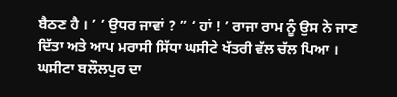ਬੈਠਣ ਹੈ । ’ ’ ਉਧਰ ਜਾਵਾਂ ? ” ‘ ਹਾਂ ! ’ ਰਾਜਾ ਰਾਮ ਨੂੰ ਉਸ ਨੇ ਜਾਣ ਦਿੱਤਾ ਅਤੇ ਆਪ ਮਰਾਸੀ ਸਿੱਧਾ ਘਸੀਟੇ ਖੱਤਰੀ ਵੱਲ ਚੱਲ ਪਿਆ । ਘਸੀਟਾ ਬਲੌਲਪੁਰ ਦਾ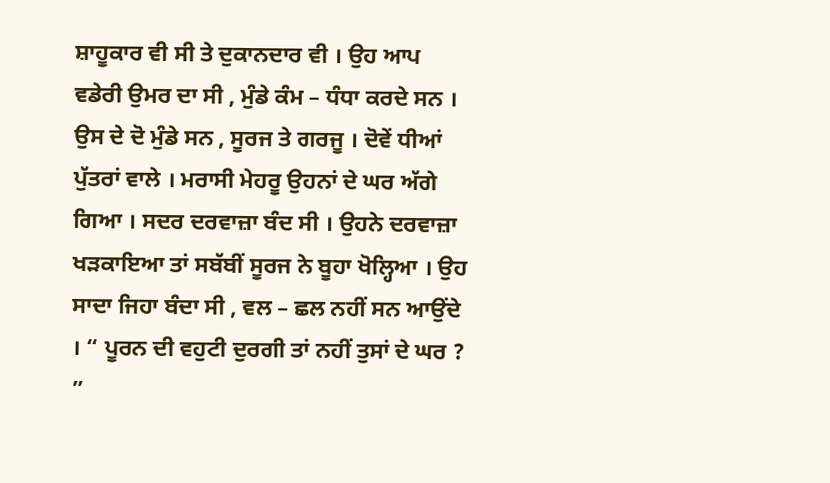ਸ਼ਾਹੂਕਾਰ ਵੀ ਸੀ ਤੇ ਦੁਕਾਨਦਾਰ ਵੀ । ਉਹ ਆਪ ਵਡੇਰੀ ਉਮਰ ਦਾ ਸੀ , ਮੁੰਡੇ ਕੰਮ – ਧੰਧਾ ਕਰਦੇ ਸਨ । ਉਸ ਦੇ ਦੋ ਮੁੰਡੇ ਸਨ , ਸੂਰਜ ਤੇ ਗਰਜੂ । ਦੋਵੇਂ ਧੀਆਂ ਪੁੱਤਰਾਂ ਵਾਲੇ । ਮਰਾਸੀ ਮੇਹਰੂ ਉਹਨਾਂ ਦੇ ਘਰ ਅੱਗੇ ਗਿਆ । ਸਦਰ ਦਰਵਾਜ਼ਾ ਬੰਦ ਸੀ । ਉਹਨੇ ਦਰਵਾਜ਼ਾ ਖੜਕਾਇਆ ਤਾਂ ਸਬੱਬੀਂ ਸੂਰਜ ਨੇ ਬੂਹਾ ਖੋਲ੍ਹਿਆ । ਉਹ ਸਾਦਾ ਜਿਹਾ ਬੰਦਾ ਸੀ , ਵਲ – ਛਲ ਨਹੀਂ ਸਨ ਆਉਂਦੇ । “ ਪੂਰਨ ਦੀ ਵਹੁਟੀ ਦੁਰਗੀ ਤਾਂ ਨਹੀਂ ਤੁਸਾਂ ਦੇ ਘਰ ? ”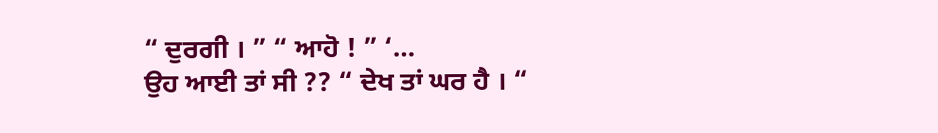“ ਦੁਰਗੀ । ” “ ਆਹੋ ! ” ‘…
ਉਹ ਆਈ ਤਾਂ ਸੀ ?? “ ਦੇਖ ਤਾਂ ਘਰ ਹੈ । “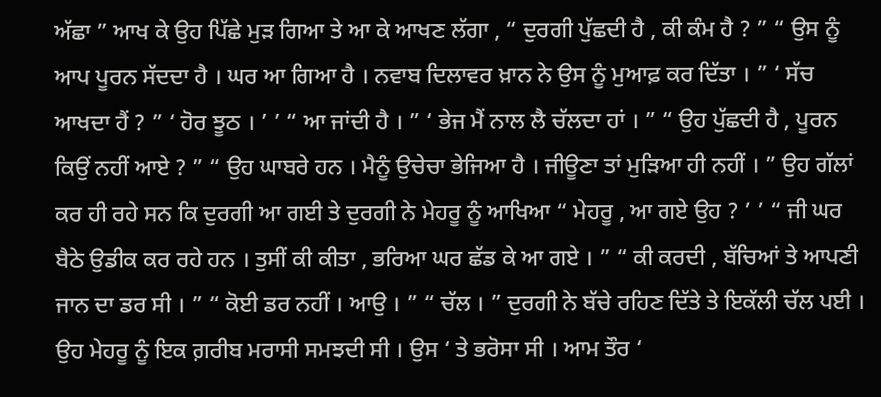ਅੱਛਾ ” ਆਖ ਕੇ ਉਹ ਪਿੱਛੇ ਮੁੜ ਗਿਆ ਤੇ ਆ ਕੇ ਆਖਣ ਲੱਗਾ , “ ਦੁਰਗੀ ਪੁੱਛਦੀ ਹੈ , ਕੀ ਕੰਮ ਹੈ ? ” “ ਉਸ ਨੂੰ ਆਪ ਪੂਰਨ ਸੱਦਦਾ ਹੈ । ਘਰ ਆ ਗਿਆ ਹੈ । ਨਵਾਬ ਦਿਲਾਵਰ ਖ਼ਾਨ ਨੇ ਉਸ ਨੂੰ ਮੁਆਫ਼ ਕਰ ਦਿੱਤਾ । ” ‘ ਸੱਚ ਆਖਦਾ ਹੈਂ ? ” ‘ ਹੋਰ ਝੂਠ । ’ ’ “ ਆ ਜਾਂਦੀ ਹੈ । ” ‘ ਭੇਜ ਮੈਂ ਨਾਲ ਲੈ ਚੱਲਦਾ ਹਾਂ । ” “ ਉਹ ਪੁੱਛਦੀ ਹੈ , ਪੂਰਨ ਕਿਉਂ ਨਹੀਂ ਆਏ ? ” “ ਉਹ ਘਾਬਰੇ ਹਨ । ਮੈਨੂੰ ਉਚੇਚਾ ਭੇਜਿਆ ਹੈ । ਜੀਊਣਾ ਤਾਂ ਮੁੜਿਆ ਹੀ ਨਹੀਂ । ” ਉਹ ਗੱਲਾਂ ਕਰ ਹੀ ਰਹੇ ਸਨ ਕਿ ਦੁਰਗੀ ਆ ਗਈ ਤੇ ਦੁਰਗੀ ਨੇ ਮੇਹਰੂ ਨੂੰ ਆਖਿਆ “ ਮੇਹਰੂ , ਆ ਗਏ ਉਹ ? ’ ’ “ ਜੀ ਘਰ ਬੈਠੇ ਉਡੀਕ ਕਰ ਰਹੇ ਹਨ । ਤੁਸੀਂ ਕੀ ਕੀਤਾ , ਭਰਿਆ ਘਰ ਛੱਡ ਕੇ ਆ ਗਏ । ” “ ਕੀ ਕਰਦੀ , ਬੱਚਿਆਂ ਤੇ ਆਪਣੀ ਜਾਨ ਦਾ ਡਰ ਸੀ । ” “ ਕੋਈ ਡਰ ਨਹੀਂ । ਆਉ । ” “ ਚੱਲ । ” ਦੁਰਗੀ ਨੇ ਬੱਚੇ ਰਹਿਣ ਦਿੱਤੇ ਤੇ ਇਕੱਲੀ ਚੱਲ ਪਈ । ਉਹ ਮੇਹਰੂ ਨੂੰ ਇਕ ਗ਼ਰੀਬ ਮਰਾਸੀ ਸਮਝਦੀ ਸੀ । ਉਸ ‘ ਤੇ ਭਰੋਸਾ ਸੀ । ਆਮ ਤੌਰ ‘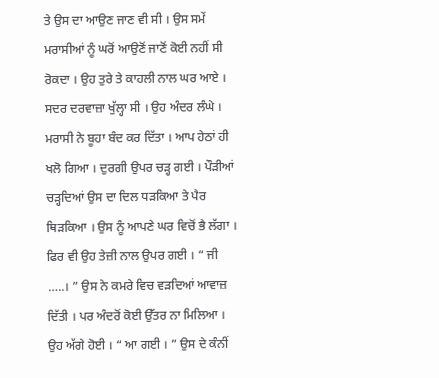ਤੇ ਉਸ ਦਾ ਆਉਣ ਜਾਣ ਵੀ ਸੀ । ਉਸ ਸਮੇਂ ਮਰਾਸੀਆਂ ਨੂੰ ਘਰੋਂ ਆਉਣੋਂ ਜਾਣੋਂ ਕੋਈ ਨਹੀਂ ਸੀ ਰੋਕਦਾ । ਉਹ ਤੁਰੇ ਤੇ ਕਾਹਲੀ ਨਾਲ ਘਰ ਆਏ । ਸਦਰ ਦਰਵਾਜ਼ਾ ਖੁੱਲ੍ਹਾ ਸੀ । ਉਹ ਅੰਦਰ ਲੰਘੇ । ਮਰਾਸੀ ਨੇ ਬੂਹਾ ਬੰਦ ਕਰ ਦਿੱਤਾ । ਆਪ ਹੇਠਾਂ ਹੀ ਖਲੋ ਗਿਆ । ਦੁਰਗੀ ਉਪਰ ਚੜ੍ਹ ਗਈ । ਪੌੜੀਆਂ ਚੜ੍ਹਦਿਆਂ ਉਸ ਦਾ ਦਿਲ ਧੜਕਿਆ ਤੇ ਪੈਰ ਥਿੜਕਿਆ । ਉਸ ਨੂੰ ਆਪਣੇ ਘਰ ਵਿਚੋਂ ਭੈ ਲੱਗਾ । ਫਿਰ ਵੀ ਉਹ ਤੇਜ਼ੀ ਨਾਲ ਉਪਰ ਗਈ । “ ਜੀ …..। ” ਉਸ ਨੇ ਕਮਰੇ ਵਿਚ ਵੜਦਿਆਂ ਆਵਾਜ਼ ਦਿੱਤੀ । ਪਰ ਅੰਦਰੋਂ ਕੋਈ ਉੱਤਰ ਨਾ ਮਿਲਿਆ । ਉਹ ਅੱਗੇ ਹੋਈ । “ ਆ ਗਈ । ” ਉਸ ਦੇ ਕੰਨੀਂ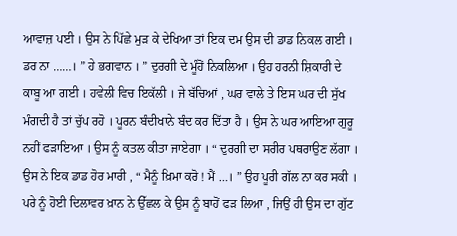ਆਵਾਜ਼ ਪਈ । ਉਸ ਨੇ ਪਿੱਛੇ ਮੁੜ ਕੇ ਦੇਖਿਆ ਤਾਂ ਇਕ ਦਮ ਉਸ ਦੀ ਡਾਡ ਨਿਕਲ ਗਈ । ਡਰ ਨਾ ……। ” ਹੇ ਭਗਵਾਨ । ” ਦੁਰਗੀ ਦੇ ਮੂੰਹੋਂ ਨਿਕਲਿਆ । ਉਹ ਹਰਨੀ ਸ਼ਿਕਾਰੀ ਦੇ ਕਾਬੂ ਆ ਗਈ । ਹਵੇਲੀ ਵਿਚ ਇਕੱਲੀ । ਜੇ ਬੱਚਿਆਂ , ਘਰ ਵਾਲੇ ਤੇ ਇਸ ਘਰ ਦੀ ਸੁੱਖ ਮੰਗਦੀ ਹੈ ਤਾਂ ਚੁੱਪ ਰਹੋ । ਪੂਰਨ ਬੰਦੀਖਾਨੇ ਬੰਦ ਕਰ ਦਿੱਤਾ ਹੈ । ਉਸ ਨੇ ਘਰ ਆਇਆ ਗੁਰੂ ਨਹੀਂ ਫੜਾਇਆ । ਉਸ ਨੂੰ ਕਤਲ ਕੀਤਾ ਜਾਏਗਾ । “ ਦੁਰਗੀ ਦਾ ਸਰੀਰ ਪਥਰਾਉਣ ਲੱਗਾ । ਉਸ ਨੇ ਇਕ ਡਾਡ ਹੋਰ ਮਾਰੀ , “ ਮੈਨੂੰ ਖ਼ਿਮਾ ਕਰੋ ! ਮੈਂ …। ” ਉਹ ਪੂਰੀ ਗੱਲ ਨਾ ਕਰ ਸਕੀ । ਪਰੇ ਨੂੰ ਹੋਈ ਦਿਲਾਵਰ ਖ਼ਾਨ ਨੇ ਉੱਛਲ ਕੇ ਉਸ ਨੂੰ ਬਾਹੋਂ ਫੜ ਲਿਆ , ਜਿਉਂ ਹੀ ਉਸ ਦਾ ਗੁੱਟ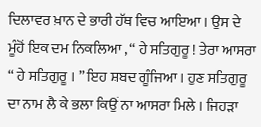ਦਿਲਾਵਰ ਖ਼ਾਨ ਦੇ ਭਾਰੀ ਹੱਥ ਵਿਚ ਆਇਆ । ਉਸ ਦੇ ਮੂੰਹੋਂ ਇਕ ਦਮ ਨਿਕਲਿਆ , “ ਹੇ ਸਤਿਗੁਰੂ ! ਤੇਰਾ ਆਸਰਾ “ ਹੇ ਸਤਿਗੁਰੂ । ” ਇਹ ਸ਼ਬਦ ਗੂੰਜਿਆ । ਹੁਣ ਸਤਿਗੁਰੂ ਦਾ ਨਾਮ ਲੈ ਕੇ ਭਲਾ ਕਿਉਂ ਨਾ ਆਸਰਾ ਮਿਲੇ । ਜਿਹੜਾ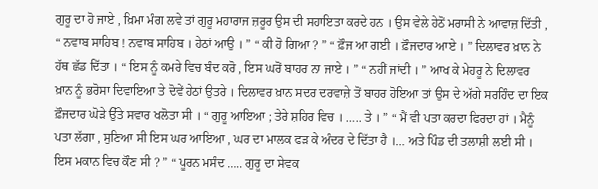ਗੁਰੂ ਦਾ ਹੋ ਜਾਏ , ਖ਼ਿਮਾ ਮੰਗ ਲਵੇ ਤਾਂ ਗੁਰੂ ਮਹਾਰਾਜ ਜ਼ਰੂਰ ਉਸ ਦੀ ਸਹਾਇਤਾ ਕਰਦੇ ਹਨ । ਉਸ ਵੇਲੇ ਹੇਠੋਂ ਮਰਾਸੀ ਨੇ ਆਵਾਜ਼ ਦਿੱਤੀ , “ ਨਵਾਬ ਸਾਹਿਬ ! ਨਵਾਬ ਸਾਹਿਬ । ਹੇਠਾਂ ਆਉ । ” “ ਕੀ ਹੋ ਗਿਆ ? ” “ ਫ਼ੌਜ ਆ ਗਈ । ਫ਼ੌਜਦਾਰ ਆਏ । ” ਦਿਲਾਵਰ ਖ਼ਾਨ ਨੇ ਹੱਥ ਛੱਡ ਦਿੱਤਾ । “ ਇਸ ਨੂੰ ਕਮਰੇ ਵਿਚ ਬੰਦ ਕਰੋ , ਇਸ ਘਰੋਂ ਬਾਹਰ ਨਾ ਜਾਏ । ” “ ਨਹੀਂ ਜਾਂਦੀ । ” ਆਖ ਕੇ ਮੇਹਰੂ ਨੇ ਦਿਲਾਵਰ ਖ਼ਾਨ ਨੂੰ ਭਰੋਸਾ ਦਿਵਾਇਆ ਤੇ ਦੋਵੇਂ ਹੇਠਾਂ ਉਤਰੇ । ਦਿਲਾਵਰ ਖ਼ਾਨ ਸਦਰ ਦਰਵਾਜ਼ੇ ਤੋਂ ਬਾਹਰ ਹੋਇਆ ਤਾਂ ਉਸ ਦੇ ਅੱਗੇ ਸਰਹਿੰਦ ਦਾ ਇਕ ਫ਼ੌਜਦਾਰ ਘੋੜੇ ਉੱਤੇ ਸਵਾਰ ਖਲੋਤਾ ਸੀ । “ ਗੁਰੂ ਆਇਆ ; ਤੇਰੇ ਸ਼ਹਿਰ ਵਿਚ । ….. ਤੇ । ” “ ਮੈਂ ਵੀ ਪਤਾ ਕਰਦਾ ਫਿਰਦਾ ਹਾਂ । ਮੈਨੂੰ ਪਤਾ ਲੱਗਾ , ਸੁਣਿਆ ਸੀ ਇਸ ਘਰ ਆਇਆ , ਘਰ ਦਾ ਮਾਲਕ ਫੜ ਕੇ ਅੰਦਰ ਦੇ ਦਿੱਤਾ ਹੈ ।… ਅਤੇ ਪਿੰਡ ਦੀ ਤਲਾਸ਼ੀ ਲਈ ਸੀ । ਇਸ ਮਕਾਨ ਵਿਚ ਕੌਣ ਸੀ ? ” “ ਪੂਰਨ ਮਸੰਦ ….. ਗੁਰੂ ਦਾ ਸੇਵਕ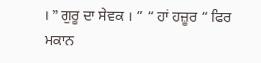। ” ਗੁਰੂ ਦਾ ਸੇਵਕ । ” “ ਹਾਂ ਹਜ਼ੂਰ “ ਫਿਰ ਮਕਾਨ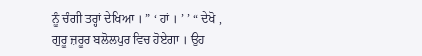ਨੂੰ ਚੰਗੀ ਤਰ੍ਹਾਂ ਦੇਖਿਆ । ” ‘ ਹਾਂ । ’ ’ “ ਦੇਖੋ , ਗੁਰੂ ਜ਼ਰੂਰ ਬਲੋਲਪੁਰ ਵਿਚ ਹੋਏਗਾ । ਉਹ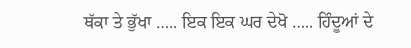ਥੱਕਾ ਤੇ ਭੁੱਖਾ ….. ਇਕ ਇਕ ਘਰ ਦੇਖੋ ….. ਹਿੰਦੂਆਂ ਦੇ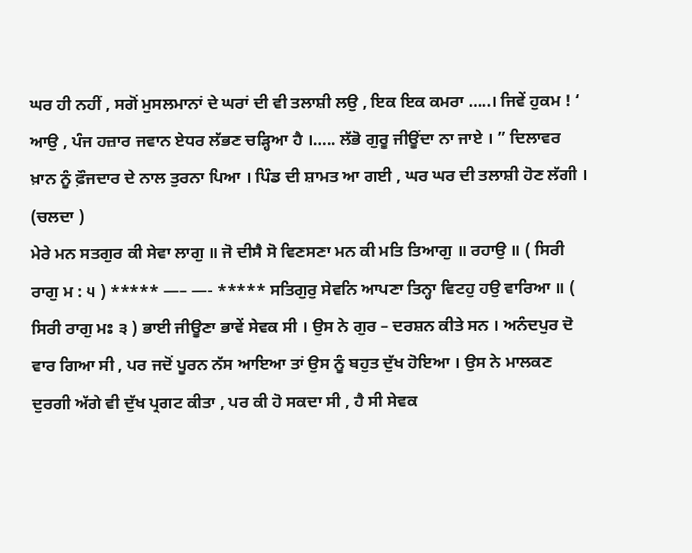ਘਰ ਹੀ ਨਹੀਂ , ਸਗੋਂ ਮੁਸਲਮਾਨਾਂ ਦੇ ਘਰਾਂ ਦੀ ਵੀ ਤਲਾਸ਼ੀ ਲਉ , ਇਕ ਇਕ ਕਮਰਾ …..। ਜਿਵੇਂ ਹੁਕਮ ! ‘ ਆਉ , ਪੰਜ ਹਜ਼ਾਰ ਜਵਾਨ ਏਧਰ ਲੱਭਣ ਚੜ੍ਹਿਆ ਹੈ ।….. ਲੱਭੋ ਗੁਰੂ ਜੀਊਂਦਾ ਨਾ ਜਾਏ । ” ਦਿਲਾਵਰ ਖ਼ਾਨ ਨੂੰ ਫ਼ੌਜਦਾਰ ਦੇ ਨਾਲ ਤੁਰਨਾ ਪਿਆ । ਪਿੰਡ ਦੀ ਸ਼ਾਮਤ ਆ ਗਈ , ਘਰ ਘਰ ਦੀ ਤਲਾਸ਼ੀ ਹੋਣ ਲੱਗੀ ।
(ਚਲਦਾ )
ਮੇਰੇ ਮਨ ਸਤਗੁਰ ਕੀ ਸੇਵਾ ਲਾਗੁ ॥ ਜੋ ਦੀਸੈ ਸੋ ਵਿਣਸਣਾ ਮਨ ਕੀ ਮਤਿ ਤਿਆਗੁ ॥ ਰਹਾਉ ॥ ( ਸਿਰੀ ਰਾਗੁ ਮ : ੫ ) ***** —– —- ***** ਸਤਿਗੁਰੁ ਸੇਵਨਿ ਆਪਣਾ ਤਿਨ੍ਹਾ ਵਿਟਹੁ ਹਉ ਵਾਰਿਆ ॥ ( ਸਿਰੀ ਰਾਗੁ ਮਃ ੩ ) ਭਾਈ ਜੀਊਣਾ ਭਾਵੇਂ ਸੇਵਕ ਸੀ । ਉਸ ਨੇ ਗੁਰ – ਦਰਸ਼ਨ ਕੀਤੇ ਸਨ । ਅਨੰਦਪੁਰ ਦੋ ਵਾਰ ਗਿਆ ਸੀ , ਪਰ ਜਦੋਂ ਪੂਰਨ ਨੱਸ ਆਇਆ ਤਾਂ ਉਸ ਨੂੰ ਬਹੁਤ ਦੁੱਖ ਹੋਇਆ । ਉਸ ਨੇ ਮਾਲਕਣ ਦੁਰਗੀ ਅੱਗੇ ਵੀ ਦੁੱਖ ਪ੍ਰਗਟ ਕੀਤਾ , ਪਰ ਕੀ ਹੋ ਸਕਦਾ ਸੀ , ਹੈ ਸੀ ਸੇਵਕ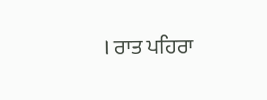। ਰਾਤ ਪਹਿਰਾ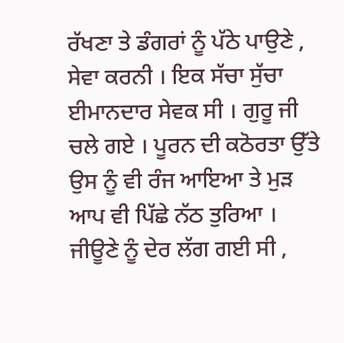ਰੱਖਣਾ ਤੇ ਡੰਗਰਾਂ ਨੂੰ ਪੱਠੇ ਪਾਉਣੇ , ਸੇਵਾ ਕਰਨੀ । ਇਕ ਸੱਚਾ ਸੁੱਚਾ ਈਮਾਨਦਾਰ ਸੇਵਕ ਸੀ । ਗੁਰੂ ਜੀ ਚਲੇ ਗਏ । ਪੂਰਨ ਦੀ ਕਠੋਰਤਾ ਉੱਤੇ ਉਸ ਨੂੰ ਵੀ ਰੰਜ ਆਇਆ ਤੇ ਮੁੜ ਆਪ ਵੀ ਪਿੱਛੇ ਨੱਠ ਤੁਰਿਆ । ਜੀਊਣੇ ਨੂੰ ਦੇਰ ਲੱਗ ਗਈ ਸੀ ,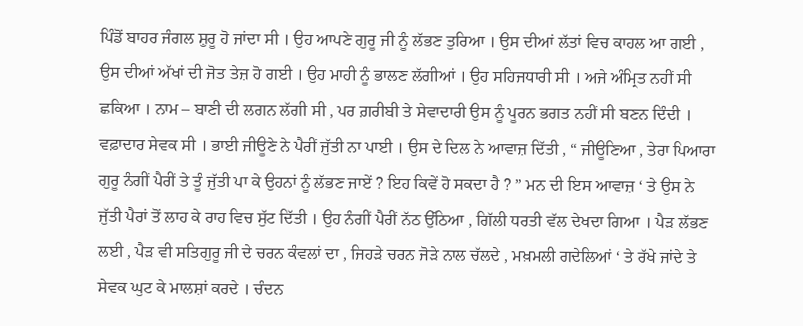ਪਿੰਡੋਂ ਬਾਹਰ ਜੰਗਲ ਸ਼ੁਰੂ ਹੋ ਜਾਂਦਾ ਸੀ । ਉਹ ਆਪਣੇ ਗੁਰੂ ਜੀ ਨੂੰ ਲੱਭਣ ਤੁਰਿਆ । ਉਸ ਦੀਆਂ ਲੱਤਾਂ ਵਿਚ ਕਾਹਲ ਆ ਗਈ , ਉਸ ਦੀਆਂ ਅੱਖਾਂ ਦੀ ਜੋਤ ਤੇਜ਼ ਹੋ ਗਈ । ਉਹ ਮਾਹੀ ਨੂੰ ਭਾਲਣ ਲੱਗੀਆਂ । ਉਹ ਸਹਿਜਧਾਰੀ ਸੀ । ਅਜੇ ਅੰਮ੍ਰਿਤ ਨਹੀਂ ਸੀ ਛਕਿਆ । ਨਾਮ – ਬਾਣੀ ਦੀ ਲਗਨ ਲੱਗੀ ਸੀ , ਪਰ ਗ਼ਰੀਬੀ ਤੇ ਸੇਵਾਦਾਰੀ ਉਸ ਨੂੰ ਪੂਰਨ ਭਗਤ ਨਹੀਂ ਸੀ ਬਣਨ ਦਿੰਦੀ । ਵਫ਼ਾਦਾਰ ਸੇਵਕ ਸੀ । ਭਾਈ ਜੀਊਣੇ ਨੇ ਪੈਰੀਂ ਜੁੱਤੀ ਨਾ ਪਾਈ । ਉਸ ਦੇ ਦਿਲ ਨੇ ਆਵਾਜ਼ ਦਿੱਤੀ , “ ਜੀਊਣਿਆ , ਤੇਰਾ ਪਿਆਰਾ ਗੁਰੂ ਨੰਗੀਂ ਪੈਰੀਂ ਤੇ ਤੂੰ ਜੁੱਤੀ ਪਾ ਕੇ ਉਹਨਾਂ ਨੂੰ ਲੱਭਣ ਜਾਏਂ ? ਇਹ ਕਿਵੇਂ ਹੋ ਸਕਦਾ ਹੈ ? ” ਮਨ ਦੀ ਇਸ ਆਵਾਜ਼ ‘ ਤੇ ਉਸ ਨੇ ਜੁੱਤੀ ਪੈਰਾਂ ਤੋਂ ਲਾਹ ਕੇ ਰਾਹ ਵਿਚ ਸੁੱਟ ਦਿੱਤੀ । ਉਹ ਨੰਗੀਂ ਪੈਰੀਂ ਨੱਠ ਉੱਠਿਆ , ਗਿੱਲੀ ਧਰਤੀ ਵੱਲ ਦੇਖਦਾ ਗਿਆ । ਪੈੜ ਲੱਭਣ ਲਈ , ਪੈੜ ਵੀ ਸਤਿਗੁਰੂ ਜੀ ਦੇ ਚਰਨ ਕੰਵਲਾਂ ਦਾ , ਜਿਹੜੇ ਚਰਨ ਜੋੜੇ ਨਾਲ ਚੱਲਦੇ , ਮਖ਼ਮਲੀ ਗਦੇਲਿਆਂ ‘ ਤੇ ਰੱਖੇ ਜਾਂਦੇ ਤੇ ਸੇਵਕ ਘੁਟ ਕੇ ਮਾਲਸ਼ਾਂ ਕਰਦੇ । ਚੰਦਨ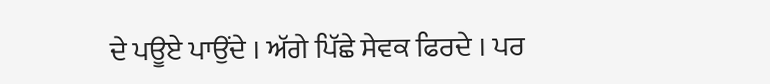ਦੇ ਪਊਏ ਪਾਉਂਦੇ । ਅੱਗੇ ਪਿੱਛੇ ਸੇਵਕ ਫਿਰਦੇ । ਪਰ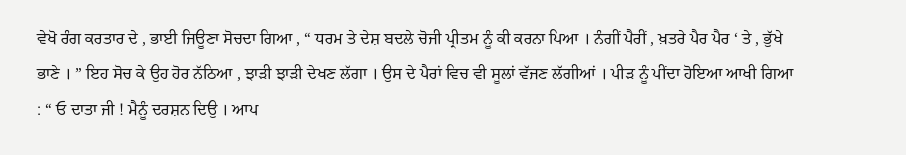ਵੇਖੋ ਰੰਗ ਕਰਤਾਰ ਦੇ , ਭਾਈ ਜਿਊਣਾ ਸੋਚਦਾ ਗਿਆ , “ ਧਰਮ ਤੇ ਦੇਸ਼ ਬਦਲੇ ਚੋਜੀ ਪ੍ਰੀਤਮ ਨੂੰ ਕੀ ਕਰਨਾ ਪਿਆ । ਨੰਗੀਂ ਪੈਰੀਂ , ਖ਼ਤਰੇ ਪੈਰ ਪੈਰ ‘ ਤੇ , ਭੁੱਖੇ ਭਾਣੇ । ” ਇਹ ਸੋਚ ਕੇ ਉਹ ਹੋਰ ਨੱਠਿਆ , ਝਾੜੀ ਝਾੜੀ ਦੇਖਣ ਲੱਗਾ । ਉਸ ਦੇ ਪੈਰਾਂ ਵਿਚ ਵੀ ਸੂਲਾਂ ਵੱਜਣ ਲੱਗੀਆਂ । ਪੀੜ ਨੂੰ ਪੀਂਦਾ ਹੋਇਆ ਆਖੀ ਗਿਆ : “ ਓ ਦਾਤਾ ਜੀ ! ਮੈਨੂੰ ਦਰਸ਼ਨ ਦਿਉ । ਆਪ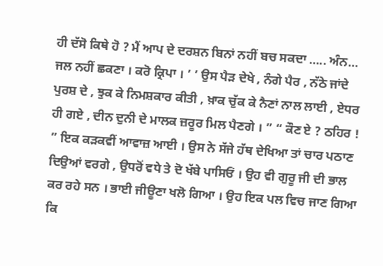ਹੀ ਦੱਸੋ ਕਿਥੇ ਹੋ ? ਮੈਂ ਆਪ ਦੇ ਦਰਸ਼ਨ ਬਿਨਾਂ ਨਹੀਂ ਬਚ ਸਕਦਾ ….. ਅੰਨ…
ਜਲ ਨਹੀਂ ਛਕਣਾ । ਕਰੋ ਕ੍ਰਿਪਾ । ’ ’ ਉਸ ਪੈੜ ਦੇਖੇ , ਨੰਗੇ ਪੈਰ , ਨੱਠੇ ਜਾਂਦੇ ਪੁਰਸ਼ ਦੇ , ਝੁਕ ਕੇ ਨਿਮਸ਼ਕਾਰ ਕੀਤੀ , ਖ਼ਾਕ ਚੁੱਕ ਕੇ ਨੈਣਾਂ ਨਾਲ ਲਾਈ , ਏਧਰ ਹੀ ਗਏ , ਦੀਨ ਦੁਨੀ ਦੇ ਮਾਲਕ ਜ਼ਰੂਰ ਮਿਲ ਪੈਣਗੇ । ” “ ਕੌਣ ਏ ? ਠਹਿਰ ! ” ਇਕ ਕੜਕਵੀਂ ਆਵਾਜ਼ ਆਈ । ਉਸ ਨੇ ਸੱਜੇ ਹੱਥ ਦੇਖਿਆ ਤਾਂ ਚਾਰ ਪਠਾਣ ਦਿਉਆਂ ਵਰਗੇ , ਉਧਰੋਂ ਵਧੇ ਤੇ ਦੋ ਖੱਬੇ ਪਾਸਿਓਂ । ਉਹ ਵੀ ਗੁਰੂ ਜੀ ਦੀ ਭਾਲ ਕਰ ਰਹੇ ਸਨ । ਭਾਈ ਜੀਊਣਾ ਖਲੋ ਗਿਆ । ਉਹ ਇਕ ਪਲ ਵਿਚ ਜਾਣ ਗਿਆ ਕਿ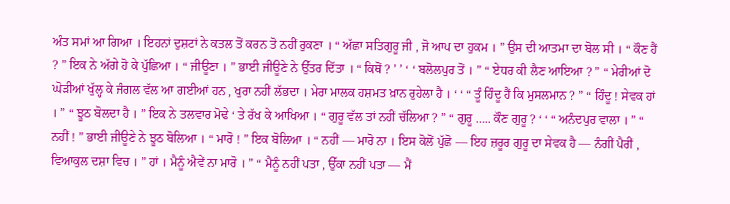ਅੰਤ ਸਮਾਂ ਆ ਗਿਆ । ਇਹਨਾਂ ਦੁਸ਼ਟਾਂ ਨੇ ਕਤਲ ਤੋਂ ਕਰਨ ਤੋ ਨਹੀਂ ਰੁਕਣਾ । “ ਅੱਛਾ ਸਤਿਗੁਰੂ ਜੀ , ਜੋ ਆਪ ਦਾ ਹੁਕਮ । ” ਉਸ ਦੀ ਆਤਮਾ ਦਾ ਬੋਲ ਸੀ । “ ਕੌਣ ਹੈਂ ? ” ਇਕ ਨੇ ਅੱਗੇ ਹੋ ਕੇ ਪੁੱਛਿਆ । “ ਜੀਊਣਾ । ” ਭਾਈ ਜੀਊਣੇ ਨੇ ਉੱਤਰ ਦਿੱਤਾ । “ ਕਿਥੋਂ ? ’ ’ ‘ ‘ ਬਲੋਲਪੁਰ ਤੋਂ । ” “ ਏਧਰ ਕੀ ਲੈਣ ਆਇਆ ? ” “ ਮੇਰੀਆਂ ਦੋ ਘੋੜੀਆਂ ਖੁੱਲ੍ਹ ਕੇ ਜੰਗਲ ਵੱਲ ਆ ਗਈਆਂ ਹਨ , ਖੁਰਾ ਨਹੀਂ ਲੱਭਦਾ । ਮੇਰਾ ਮਾਲਕ ਹਸ਼ਮਤ ਖ਼ਾਨ ਰੁਹੇਲਾ ਹੈ । ‘ ‘ “ ਤੂੰ ਹਿੰਦੂ ਹੈਂ ਕਿ ਮੁਸਲਮਾਨ ? ” “ ਹਿੰਦੂ ! ਸੇਵਕ ਹਾਂ । ” “ ਝੂਠ ਬੋਲਦਾ ਹੈ । ” ਇਕ ਨੇ ਤਲਵਾਰ ਮੋਢੇ ‘ ਤੇ ਰੱਖ ਕੇ ਆਖਿਆ । “ ਗੁਰੂ ਵੱਲ ਤਾਂ ਨਹੀਂ ਚੱਲਿਆ ? ” “ ਗੁਰੂ ….. ਕੌਣ ਗੁਰੂ ? ‘ ‘ “ ਅਨੰਦਪੁਰ ਵਾਲਾ । ” “ ਨਹੀਂ ! ” ਭਾਈ ਜੀਊਣੇ ਨੇ ਝੂਠ ਬੋਲਿਆ । “ ਮਾਰੋ ! ” ਇਕ ਬੋਲਿਆ । “ ਨਹੀਂ — ਮਾਰੋ ਨਾ । ਇਸ ਕੋਲੋਂ ਪੁੱਛੋ — ਇਹ ਜ਼ਰੂਰ ਗੁਰੂ ਦਾ ਸੇਵਕ ਹੈ — ਨੰਗੀਂ ਪੈਰੀਂ , ਵਿਆਕੁਲ ਦਸ਼ਾ ਵਿਚ । ” ਹਾਂ । ਮੈਨੂੰ ਐਵੇਂ ਨਾ ਮਾਰੋ । ” “ ਮੈਨੂੰ ਨਹੀਂ ਪਤਾ , ਉੱਕਾ ਨਹੀਂ ਪਤਾ — ਮੈਂ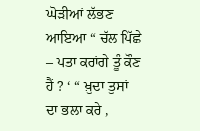ਘੋੜੀਆਂ ਲੱਭਣ ਆਇਆ “ ਚੱਲ ਪਿੱਛੇ – ਪਤਾ ਕਰਾਂਗੇ ਤੂੰ ਕੌਣ ਹੈਂ ? ‘ “ ਖ਼ੁਦਾ ਤੁਸਾਂ ਦਾ ਭਲਾ ਕਰੇ ,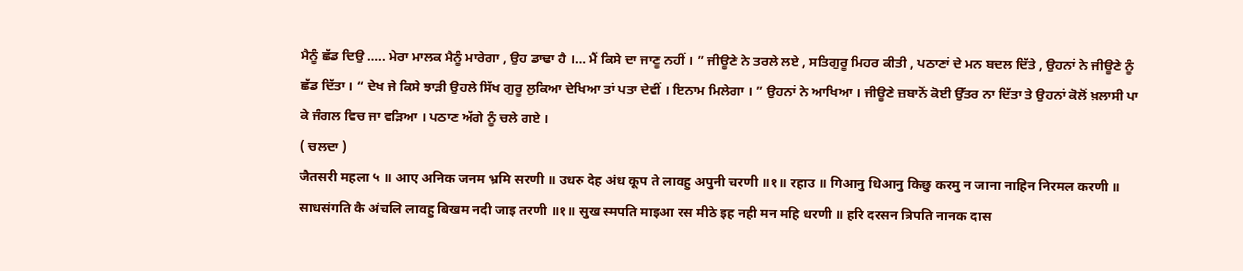ਮੈਨੂੰ ਛੱਡ ਦਿਉ ….. ਮੇਰਾ ਮਾਲਕ ਮੈਨੂੰ ਮਾਰੇਗਾ , ਉਹ ਡਾਢਾ ਹੈ ।… ਮੈਂ ਕਿਸੇ ਦਾ ਜਾਣੂ ਨਹੀਂ । ” ਜੀਊਣੇ ਨੇ ਤਰਲੇ ਲਏ , ਸਤਿਗੁਰੂ ਮਿਹਰ ਕੀਤੀ , ਪਠਾਣਾਂ ਦੇ ਮਨ ਬਦਲ ਦਿੱਤੇ , ਉਹਨਾਂ ਨੇ ਜੀਊਣੇ ਨੂੰ ਛੱਡ ਦਿੱਤਾ । “ ਦੇਖ ਜੇ ਕਿਸੇ ਝਾੜੀ ਉਹਲੇ ਸਿੱਖ ਗੁਰੂ ਲੁਕਿਆ ਦੇਖਿਆ ਤਾਂ ਪਤਾ ਦੇਵੀਂ । ਇਨਾਮ ਮਿਲੇਗਾ । ” ਉਹਨਾਂ ਨੇ ਆਖਿਆ । ਜੀਊਣੇ ਜ਼ਬਾਨੋਂ ਕੋਈ ਉੱਤਰ ਨਾ ਦਿੱਤਾ ਤੇ ਉਹਨਾਂ ਕੋਲੋਂ ਖ਼ਲਾਸੀ ਪਾ ਕੇ ਜੰਗਲ ਵਿਚ ਜਾ ਵੜਿਆ । ਪਠਾਣ ਅੱਗੇ ਨੂੰ ਚਲੇ ਗਏ ।
( ਚਲਦਾ )
जैतसरी महला ५ ॥ आए अनिक जनम भ्रमि सरणी ॥ उधरु देह अंध कूप ते लावहु अपुनी चरणी ॥१॥ रहाउ ॥ गिआनु धिआनु किछु करमु न जाना नाहिन निरमल करणी ॥ साधसंगति कै अंचलि लावहु बिखम नदी जाइ तरणी ॥१॥ सुख स्मपति माइआ रस मीठे इह नही मन महि धरणी ॥ हरि दरसन त्रिपति नानक दास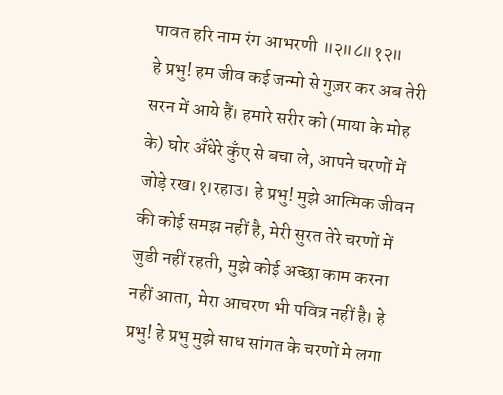पावत हरि नाम रंग आभरणी ॥२॥८॥१२॥
हे प्रभु! हम जीव कई जन्मो से गुज़र कर अब तेरी सरन में आये हैं। हमारे सरीर को (माया के मोह के) घोर अँधेरे कुँए से बचा ले, आपने चरणों में जोड़े रख।१।रहाउ। हे प्रभु! मुझे आत्मिक जीवन की कोई समझ नहीं है, मेरी सुरत तेरे चरणों में जुडी नहीं रहती, मुझे कोई अच्छा काम करना नहीं आता, मेरा आचरण भी पवित्र नहीं है। हे प्रभु! हे प्रभु मुझे साध सांगत के चरणों मे लगा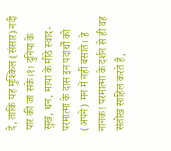दे, ताकि यह मुश्किल (संसार) नदी पार की जा सके।१। दुनिया के सुख, धन, माया के मीठे स्वाद-परमात्मा के दास इन पदार्थों को (अपने) मन में नहीं बसाते। हे नानक! परमात्मा के दर्शन से ही वह संतोख साहिल करते हैं,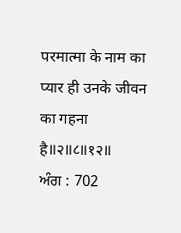परमात्मा के नाम का प्यार ही उनके जीवन का गहना है॥२॥८॥१२॥
ਅੰਗ : 702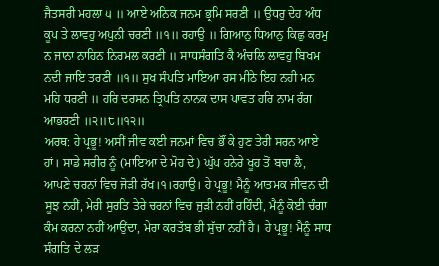ਜੈਤਸਰੀ ਮਹਲਾ ੫ ॥ ਆਏ ਅਨਿਕ ਜਨਮ ਭ੍ਰਮਿ ਸਰਣੀ ॥ ਉਧਰੁ ਦੇਹ ਅੰਧ ਕੂਪ ਤੇ ਲਾਵਹੁ ਅਪੁਨੀ ਚਰਣੀ ॥੧॥ ਰਹਾਉ ॥ ਗਿਆਨੁ ਧਿਆਨੁ ਕਿਛੁ ਕਰਮੁ ਨ ਜਾਨਾ ਨਾਹਿਨ ਨਿਰਮਲ ਕਰਣੀ ॥ ਸਾਧਸੰਗਤਿ ਕੈ ਅੰਚਲਿ ਲਾਵਹੁ ਬਿਖਮ ਨਦੀ ਜਾਇ ਤਰਣੀ ॥੧॥ ਸੁਖ ਸੰਪਤਿ ਮਾਇਆ ਰਸ ਮੀਠੇ ਇਹ ਨਹੀ ਮਨ ਮਹਿ ਧਰਣੀ ॥ ਹਰਿ ਦਰਸਨ ਤ੍ਰਿਪਤਿ ਨਾਨਕ ਦਾਸ ਪਾਵਤ ਹਰਿ ਨਾਮ ਰੰਗ ਆਭਰਣੀ ॥੨॥੮॥੧੨॥
ਅਰਥ: ਹੇ ਪ੍ਰਭੂ! ਅਸੀਂ ਜੀਵ ਕਈ ਜਨਮਾਂ ਵਿਚ ਭੌਂ ਕੇ ਹੁਣ ਤੇਰੀ ਸਰਨ ਆਏ ਹਾਂ। ਸਾਡੇ ਸਰੀਰ ਨੂੰ (ਮਾਇਆ ਦੇ ਮੋਹ ਦੇ) ਘੁੱਪ ਹਨੇਰੇ ਖੂਹ ਤੋਂ ਬਚਾ ਲੈ, ਆਪਣੇ ਚਰਨਾਂ ਵਿਚ ਜੋੜੀ ਰੱਖ।੧।ਰਹਾਉ। ਹੇ ਪ੍ਰਭੂ! ਮੈਨੂੰ ਆਤਮਕ ਜੀਵਨ ਦੀ ਸੂਝ ਨਹੀਂ, ਮੇਰੀ ਸੁਰਤਿ ਤੇਰੇ ਚਰਨਾਂ ਵਿਚ ਜੁੜੀ ਨਹੀਂ ਰਹਿੰਦੀ, ਮੈਨੂੰ ਕੋਈ ਚੰਗਾ ਕੰਮ ਕਰਨਾ ਨਹੀਂ ਆਉਂਦਾ, ਮੇਰਾ ਕਰਤੱਬ ਭੀ ਸੁੱਚਾ ਨਹੀਂ ਹੈ। ਹੇ ਪ੍ਰਭੂ! ਮੈਨੂੰ ਸਾਧ ਸੰਗਤਿ ਦੇ ਲੜ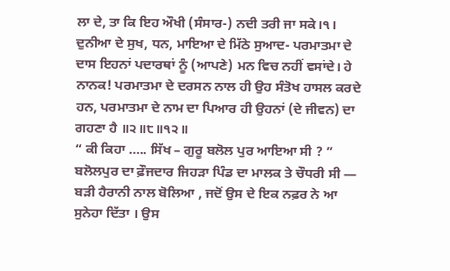ਲਾ ਦੇ, ਤਾ ਕਿ ਇਹ ਔਖੀ (ਸੰਸਾਰ-) ਨਦੀ ਤਰੀ ਜਾ ਸਕੇ।੧। ਦੁਨੀਆ ਦੇ ਸੁਖ, ਧਨ, ਮਾਇਆ ਦੇ ਮਿੱਠੇ ਸੁਆਦ- ਪਰਮਾਤਮਾ ਦੇ ਦਾਸ ਇਹਨਾਂ ਪਦਾਰਥਾਂ ਨੂੰ (ਆਪਣੇ) ਮਨ ਵਿਚ ਨਹੀਂ ਵਸਾਂਦੇ। ਹੇ ਨਾਨਕ! ਪਰਮਾਤਮਾ ਦੇ ਦਰਸਨ ਨਾਲ ਹੀ ਉਹ ਸੰਤੋਖ ਹਾਸਲ ਕਰਦੇ ਹਨ, ਪਰਮਾਤਮਾ ਦੇ ਨਾਮ ਦਾ ਪਿਆਰ ਹੀ ਉਹਨਾਂ (ਦੇ ਜੀਵਨ) ਦਾ ਗਹਣਾ ਹੈ ॥੨॥੮॥੧੨॥
“ ਕੀ ਕਿਹਾ ….. ਸਿੱਖ – ਗੁਰੂ ਬਲੋਲ ਪੁਰ ਆਇਆ ਸੀ ? ” ਬਲੋਲਪੁਰ ਦਾ ਫ਼ੌਜਦਾਰ ਜਿਹੜਾ ਪਿੰਡ ਦਾ ਮਾਲਕ ਤੇ ਚੌਧਰੀ ਸੀ — ਬੜੀ ਹੈਰਾਨੀ ਨਾਲ ਬੋਲਿਆ , ਜਦੋਂ ਉਸ ਦੇ ਇਕ ਨਫ਼ਰ ਨੇ ਆ ਸੁਨੇਹਾ ਦਿੱਤਾ । ਉਸ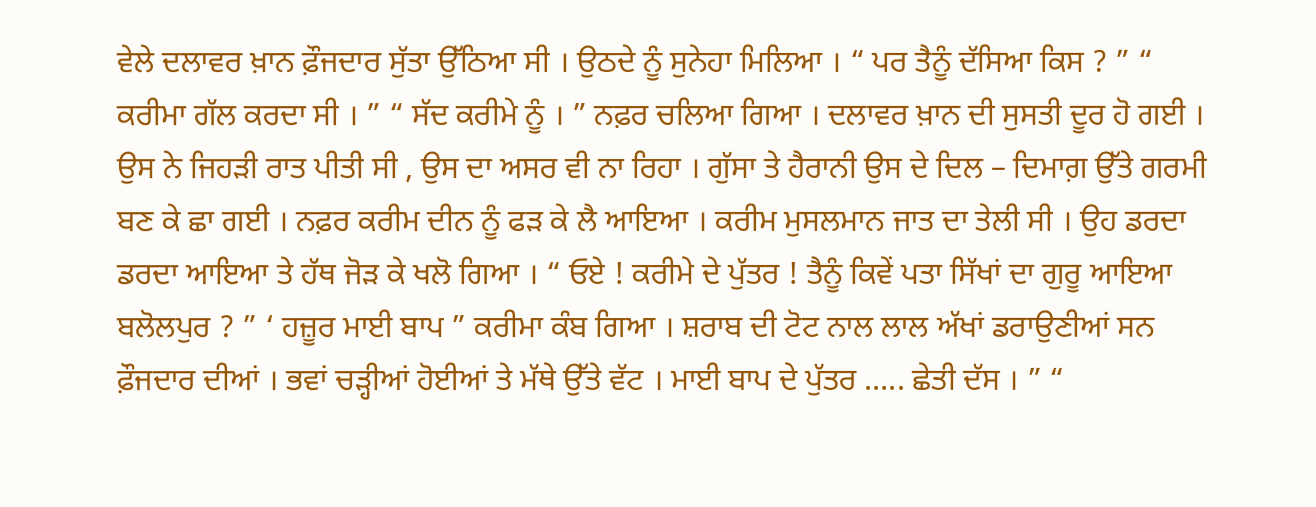ਵੇਲੇ ਦਲਾਵਰ ਖ਼ਾਨ ਫ਼ੌਜਦਾਰ ਸੁੱਤਾ ਉੱਠਿਆ ਸੀ । ਉਠਦੇ ਨੂੰ ਸੁਨੇਹਾ ਮਿਲਿਆ । “ ਪਰ ਤੈਨੂੰ ਦੱਸਿਆ ਕਿਸ ? ” “ ਕਰੀਮਾ ਗੱਲ ਕਰਦਾ ਸੀ । ” “ ਸੱਦ ਕਰੀਮੇ ਨੂੰ । ” ਨਫ਼ਰ ਚਲਿਆ ਗਿਆ । ਦਲਾਵਰ ਖ਼ਾਨ ਦੀ ਸੁਸਤੀ ਦੂਰ ਹੋ ਗਈ । ਉਸ ਨੇ ਜਿਹੜੀ ਰਾਤ ਪੀਤੀ ਸੀ , ਉਸ ਦਾ ਅਸਰ ਵੀ ਨਾ ਰਿਹਾ । ਗੁੱਸਾ ਤੇ ਹੈਰਾਨੀ ਉਸ ਦੇ ਦਿਲ – ਦਿਮਾਗ਼ ਉੱਤੇ ਗਰਮੀ ਬਣ ਕੇ ਛਾ ਗਈ । ਨਫ਼ਰ ਕਰੀਮ ਦੀਨ ਨੂੰ ਫੜ ਕੇ ਲੈ ਆਇਆ । ਕਰੀਮ ਮੁਸਲਮਾਨ ਜਾਤ ਦਾ ਤੇਲੀ ਸੀ । ਉਹ ਡਰਦਾ ਡਰਦਾ ਆਇਆ ਤੇ ਹੱਥ ਜੋੜ ਕੇ ਖਲੋ ਗਿਆ । “ ਓਏ ! ਕਰੀਮੇ ਦੇ ਪੁੱਤਰ ! ਤੈਨੂੰ ਕਿਵੇਂ ਪਤਾ ਸਿੱਖਾਂ ਦਾ ਗੁਰੂ ਆਇਆ ਬਲੋਲਪੁਰ ? ” ‘ ਹਜ਼ੂਰ ਮਾਈ ਬਾਪ ” ਕਰੀਮਾ ਕੰਬ ਗਿਆ । ਸ਼ਰਾਬ ਦੀ ਟੋਟ ਨਾਲ ਲਾਲ ਅੱਖਾਂ ਡਰਾਉਣੀਆਂ ਸਨ ਫ਼ੌਜਦਾਰ ਦੀਆਂ । ਭਵਾਂ ਚੜ੍ਹੀਆਂ ਹੋਈਆਂ ਤੇ ਮੱਥੇ ਉੱਤੇ ਵੱਟ । ਮਾਈ ਬਾਪ ਦੇ ਪੁੱਤਰ ….. ਛੇਤੀ ਦੱਸ । ” “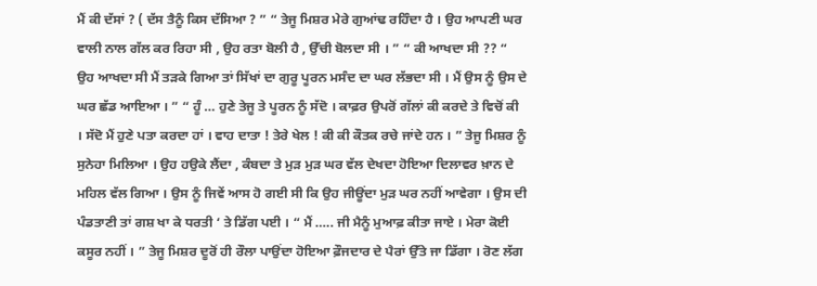ਮੈਂ ਕੀ ਦੱਸਾਂ ? ( ਦੱਸ ਤੈਨੂੰ ਕਿਸ ਦੱਸਿਆ ? ” “ ਤੇਜੂ ਮਿਸ਼ਰ ਮੇਰੇ ਗੁਆਂਢ ਰਹਿੰਦਾ ਹੈ । ਉਹ ਆਪਣੀ ਘਰ ਵਾਲੀ ਨਾਲ ਗੱਲ ਕਰ ਰਿਹਾ ਸੀ , ਉਹ ਰਤਾ ਬੋਲੀ ਹੈ , ਉੱਚੀ ਬੋਲਦਾ ਸੀ । ” “ ਕੀ ਆਖਦਾ ਸੀ ?? “ ਉਹ ਆਖਦਾ ਸੀ ਮੈਂ ਤੜਕੇ ਗਿਆ ਤਾਂ ਸਿੱਖਾਂ ਦਾ ਗੁਰੂ ਪੂਰਨ ਮਸੰਦ ਦਾ ਘਰ ਲੱਭਦਾ ਸੀ । ਮੈਂ ਉਸ ਨੂੰ ਉਸ ਦੇ ਘਰ ਛੱਡ ਆਇਆ । ” “ ਹੂੰ … ਹੁਣੇ ਤੇਜੂ ਤੇ ਪੂਰਨ ਨੂੰ ਸੱਦੋ । ਕਾਫ਼ਰ ਉਪਰੋਂ ਗੱਲਾਂ ਕੀ ਕਰਦੇ ਤੇ ਵਿਚੋਂ ਕੀ । ਸੱਦੋ ਮੈਂ ਹੁਣੇ ਪਤਾ ਕਰਦਾ ਹਾਂ । ਵਾਹ ਦਾਤਾ ! ਤੇਰੇ ਖੇਲ ! ਕੀ ਕੀ ਕੌਤਕ ਰਚੇ ਜਾਂਦੇ ਹਨ । ” ਤੇਜੂ ਮਿਸ਼ਰ ਨੂੰ ਸੁਨੇਹਾ ਮਿਲਿਆ । ਉਹ ਹਉਕੇ ਲੈਂਦਾ , ਕੰਬਦਾ ਤੇ ਮੁੜ ਮੁੜ ਘਰ ਵੱਲ ਦੇਖਦਾ ਹੋਇਆ ਦਿਲਾਵਰ ਖ਼ਾਨ ਦੇ ਮਹਿਲ ਵੱਲ ਗਿਆ । ਉਸ ਨੂੰ ਜਿਵੇਂ ਆਸ ਹੋ ਗਈ ਸੀ ਕਿ ਉਹ ਜੀਊਂਦਾ ਮੁੜ ਘਰ ਨਹੀਂ ਆਵੇਗਾ । ਉਸ ਦੀ ਪੰਡਤਾਣੀ ਤਾਂ ਗਸ਼ ਖਾ ਕੇ ਧਰਤੀ ‘ ਤੇ ਡਿੱਗ ਪਈ । “ ਮੈਂ ….. ਜੀ ਮੈਨੂੰ ਮੁਆਫ਼ ਕੀਤਾ ਜਾਏ । ਮੇਰਾ ਕੋਈ ਕਸੂਰ ਨਹੀਂ । ” ਤੇਜੂ ਮਿਸ਼ਰ ਦੂਰੋਂ ਹੀ ਰੌਲਾ ਪਾਉਂਦਾ ਹੋਇਆ ਫ਼ੌਜਦਾਰ ਦੇ ਪੈਰਾਂ ਉੱਤੇ ਜਾ ਡਿੱਗਾ । ਰੋਣ ਲੱਗ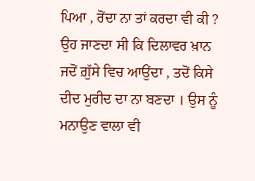ਪਿਆ , ਰੋਂਦਾ ਨਾ ਤਾਂ ਕਰਦਾ ਵੀ ਕੀ ? ਉਹ ਜਾਣਦਾ ਸੀ ਕਿ ਦਿਲਾਵਰ ਖ਼ਾਨ ਜਦੋਂ ਗ਼ੁੱਸੇ ਵਿਚ ਆਉਂਦਾ , ਤਦੋਂ ਕਿਸੇ ਦੀਦ ਮੁਰੀਦ ਦਾ ਨਾ ਬਣਦਾ । ਉਸ ਨੂੰ ਮਨਾਉਣ ਵਾਲਾ ਵੀ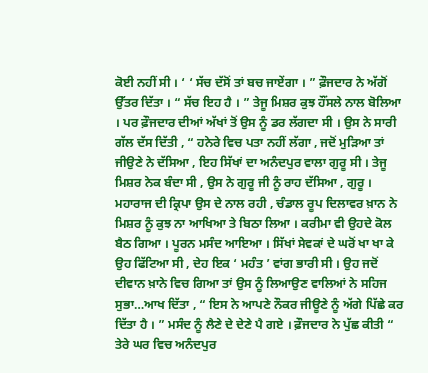ਕੋਈ ਨਹੀਂ ਸੀ । ‘ ‘ ਸੱਚ ਦੱਸੋਂ ਤਾਂ ਬਚ ਜਾਏਂਗਾ । ” ਫ਼ੌਜਦਾਰ ਨੇ ਅੱਗੋਂ ਉੱਤਰ ਦਿੱਤਾ । “ ਸੱਚ ਇਹ ਹੈ । ” ਤੇਜੂ ਮਿਸ਼ਰ ਕੁਝ ਹੌਂਸਲੇ ਨਾਲ ਬੋਲਿਆ । ਪਰ ਫ਼ੌਜਦਾਰ ਦੀਆਂ ਅੱਖਾਂ ਤੋਂ ਉਸ ਨੂੰ ਡਰ ਲੱਗਦਾ ਸੀ । ਉਸ ਨੇ ਸਾਰੀ ਗੱਲ ਦੱਸ ਦਿੱਤੀ , “ ਹਨੇਰੇ ਵਿਚ ਪਤਾ ਨਹੀਂ ਲੱਗਾ , ਜਦੋਂ ਮੁੜਿਆ ਤਾਂ ਜੀਉਣੇ ਨੇ ਦੱਸਿਆ , ਇਹ ਸਿੱਖਾਂ ਦਾ ਅਨੰਦਪੁਰ ਵਾਲਾ ਗੁਰੂ ਸੀ । ਤੇਜੂ ਮਿਸ਼ਰ ਨੇਕ ਬੰਦਾ ਸੀ , ਉਸ ਨੇ ਗੁਰੂ ਜੀ ਨੂੰ ਰਾਹ ਦੱਸਿਆ , ਗੁਰੂ । ਮਹਾਰਾਜ ਦੀ ਕ੍ਰਿਪਾ ਉਸ ਦੇ ਨਾਲ ਰਹੀ , ਚੰਡਾਲ ਰੂਪ ਦਿਲਾਵਰ ਖ਼ਾਨ ਨੇ ਮਿਸ਼ਰ ਨੂੰ ਕੁਝ ਨਾ ਆਖਿਆ ਤੇ ਬਿਠਾ ਲਿਆ । ਕਰੀਮਾ ਵੀ ਉਹਦੇ ਕੋਲ ਬੈਠ ਗਿਆ । ਪੂਰਨ ਮਸੰਦ ਆਇਆ । ਸਿੱਖਾਂ ਸੇਵਕਾਂ ਦੇ ਘਰੋਂ ਖਾ ਖਾ ਕੇ ਉਹ ਫਿੱਟਿਆ ਸੀ , ਦੇਹ ਇਕ ‘ ਮਹੰਤ ’ ਵਾਂਗ ਭਾਰੀ ਸੀ । ਉਹ ਜਦੋਂ ਦੀਵਾਨ ਖ਼ਾਨੇ ਵਿਚ ਗਿਆ ਤਾਂ ਉਸ ਨੂੰ ਲਿਆਉਣ ਵਾਲਿਆਂ ਨੇ ਸਹਿਜ ਸੁਭਾ…ਆਖ ਦਿੱਤਾ , “ ਇਸ ਨੇ ਆਪਣੇ ਨੌਕਰ ਜੀਊਣੇ ਨੂੰ ਅੱਗੇ ਪਿੱਛੇ ਕਰ ਦਿੱਤਾ ਹੈ । ” ਮਸੰਦ ਨੂੰ ਲੈਣੇ ਦੇ ਦੇਣੇ ਪੈ ਗਏ । ਫ਼ੌਜਦਾਰ ਨੇ ਪੁੱਛ ਕੀਤੀ “ ਤੇਰੇ ਘਰ ਵਿਚ ਅਨੰਦਪੁਰ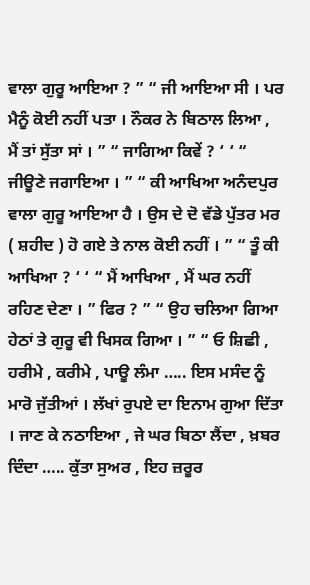ਵਾਲਾ ਗੁਰੂ ਆਇਆ ? ” “ ਜੀ ਆਇਆ ਸੀ । ਪਰ ਮੈਨੂੰ ਕੋਈ ਨਹੀਂ ਪਤਾ । ਨੌਕਰ ਨੇ ਬਿਠਾਲ ਲਿਆ , ਮੈਂ ਤਾਂ ਸੁੱਤਾ ਸਾਂ । ” “ ਜਾਗਿਆ ਕਿਵੇਂ ? ‘ ‘ “ ਜੀਊਣੇ ਜਗਾਇਆ । ” “ ਕੀ ਆਖਿਆ ਅਨੰਦਪੁਰ ਵਾਲਾ ਗੁਰੂ ਆਇਆ ਹੈ । ਉਸ ਦੇ ਦੋ ਵੱਡੇ ਪੁੱਤਰ ਮਰ ( ਸ਼ਹੀਦ ) ਹੋ ਗਏ ਤੇ ਨਾਲ ਕੋਈ ਨਹੀਂ । ” “ ਤੂੰ ਕੀ ਆਖਿਆ ? ‘ ‘ “ ਮੈਂ ਆਖਿਆ , ਮੈਂ ਘਰ ਨਹੀਂ ਰਹਿਣ ਦੇਣਾ । ” ਫਿਰ ? ” “ ਉਹ ਚਲਿਆ ਗਿਆ ਹੇਠਾਂ ਤੇ ਗੁਰੂ ਵੀ ਖਿਸਕ ਗਿਆ । ” “ ਓ ਸ਼ਿਛੀ , ਹਰੀਮੇ , ਕਰੀਮੇ , ਪਾਊ ਲੰਮਾ ….. ਇਸ ਮਸੰਦ ਨੂੰ ਮਾਰੋ ਜੁੱਤੀਆਂ । ਲੱਖਾਂ ਰੁਪਏ ਦਾ ਇਨਾਮ ਗੁਆ ਦਿੱਤਾ । ਜਾਣ ਕੇ ਨਠਾਇਆ , ਜੇ ਘਰ ਬਿਠਾ ਲੈਂਦਾ , ਖ਼ਬਰ ਦਿੰਦਾ ….. ਕੁੱਤਾ ਸੁਅਰ , ਇਹ ਜ਼ਰੂਰ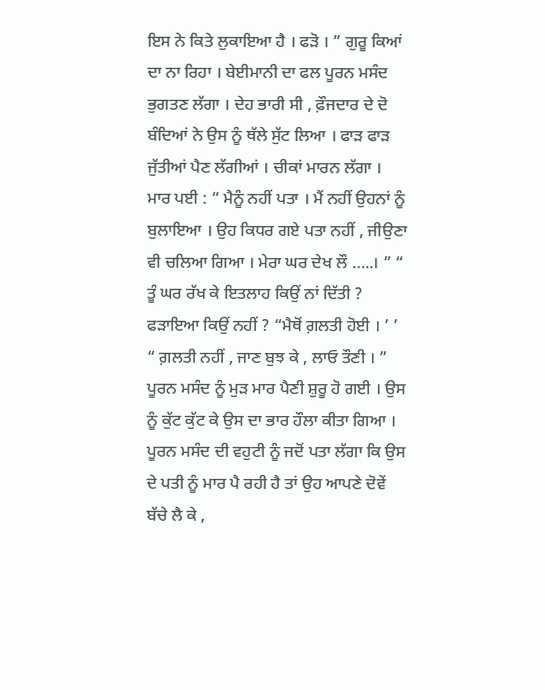ਇਸ ਨੇ ਕਿਤੇ ਲੁਕਾਇਆ ਹੈ । ਫੜੋ । ” ਗੁਰੂ ਕਿਆਂ ਦਾ ਨਾ ਰਿਹਾ । ਬੇਈਮਾਨੀ ਦਾ ਫਲ ਪੂਰਨ ਮਸੰਦ ਭੁਗਤਣ ਲੱਗਾ । ਦੇਹ ਭਾਰੀ ਸੀ , ਫ਼ੌਜਦਾਰ ਦੇ ਦੋ ਬੰਦਿਆਂ ਨੇ ਉਸ ਨੂੰ ਥੱਲੇ ਸੁੱਟ ਲਿਆ । ਫਾੜ ਫਾੜ ਜੁੱਤੀਆਂ ਪੈਣ ਲੱਗੀਆਂ । ਚੀਕਾਂ ਮਾਰਨ ਲੱਗਾ । ਮਾਰ ਪਈ : “ ਮੈਨੂੰ ਨਹੀਂ ਪਤਾ । ਮੈਂ ਨਹੀਂ ਉਹਨਾਂ ਨੂੰ ਬੁਲਾਇਆ । ਉਹ ਕਿਧਰ ਗਏ ਪਤਾ ਨਹੀਂ , ਜੀਉਣਾ ਵੀ ਚਲਿਆ ਗਿਆ । ਮੇਰਾ ਘਰ ਦੇਖ ਲੌ …..। ” “ ਤੂੰ ਘਰ ਰੱਖ ਕੇ ਇਤਲਾਹ ਕਿਉਂ ਨਾਂ ਦਿੱਤੀ ? ਫੜਾਇਆ ਕਿਉਂ ਨਹੀਂ ? “ਮੈਥੋਂ ਗ਼ਲਤੀ ਹੋਈ । ’ ’ “ ਗ਼ਲਤੀ ਨਹੀਂ , ਜਾਣ ਬੁਝ ਕੇ , ਲਾਓ ਤੌਣੀ । ” ਪੂਰਨ ਮਸੰਦ ਨੂੰ ਮੁੜ ਮਾਰ ਪੈਣੀ ਸ਼ੁਰੂ ਹੋ ਗਈ । ਉਸ ਨੂੰ ਕੁੱਟ ਕੁੱਟ ਕੇ ਉਸ ਦਾ ਭਾਰ ਹੌਲਾ ਕੀਤਾ ਗਿਆ । ਪੂਰਨ ਮਸੰਦ ਦੀ ਵਹੁਟੀ ਨੂੰ ਜਦੋਂ ਪਤਾ ਲੱਗਾ ਕਿ ਉਸ ਦੇ ਪਤੀ ਨੂੰ ਮਾਰ ਪੈ ਰਹੀ ਹੈ ਤਾਂ ਉਹ ਆਪਣੇ ਦੋਵੇਂ ਬੱਚੇ ਲੈ ਕੇ ,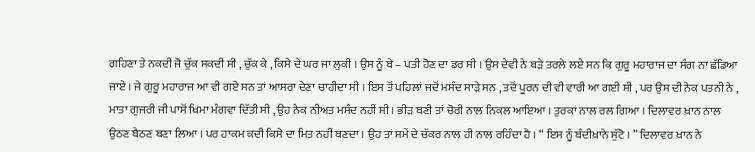ਗਹਿਣਾ ਤੇ ਨਕਦੀ ਜੋ ਚੁੱਕ ਸਕਦੀ ਸੀ , ਚੁੱਕ ਕੇ , ਕਿਸੇ ਦੇ ਘਰ ਜਾ ਲੁਕੀ । ਉਸ ਨੂੰ ਬੇ – ਪਤੀ ਹੋਣ ਦਾ ਡਰ ਸੀ । ਉਸ ਦੇਵੀ ਨੇ ਬੜੇ ਤਰਲੇ ਲਏ ਸਨ ਕਿ ਗੁਰੂ ਮਹਾਰਾਜ ਦਾ ਸੰਗ ਨਾ ਛੱਡਿਆ ਜਾਏ । ਜੇ ਗੁਰੂ ਮਹਾਰਾਜ ਆ ਵੀ ਗਏ ਸਨ ਤਾਂ ਆਸਰਾ ਦੇਣਾ ਚਾਹੀਦਾ ਸੀ । ਇਸ ਤੋਂ ਪਹਿਲਾਂ ਜਦੋਂ ਮਸੰਦ ਸਾੜੇ ਸਨ , ਤਦੋਂ ਪੂਰਨ ਦੀ ਵੀ ਵਾਰੀ ਆ ਗਈ ਸੀ , ਪਰ ਉਸ ਦੀ ਨੇਕ ਪਤਨੀ ਨੇ , ਮਾਤਾ ਗੁਜਰੀ ਜੀ ਪਾਸੋਂ ਖਿਮਾ ਮੰਗਵਾ ਦਿੱਤੀ ਸੀ , ਉਹ ਨੇਕ ਨੀਅਤ ਮਸੰਦ ਨਹੀਂ ਸੀ । ਭੀੜ ਬਣੀ ਤਾਂ ਚੋਰੀ ਨਾਲ ਨਿਕਲ ਆਇਆ । ਤੁਰਕਾਂ ਨਾਲ ਰਲ ਗਿਆ । ਦਿਲਾਵਰ ਖ਼ਾਨ ਨਾਲ ਉਠਣ ਬੈਠਣ ਬਣਾ ਲਿਆ । ਪਰ ਹਾਕਮ ਕਦੀ ਕਿਸੇ ਦਾ ਮਿਤ ਨਹੀਂ ਬਣਦਾ । ਉਹ ਤਾਂ ਸਮੇਂ ਦੇ ਚੱਕਰ ਨਾਲ ਹੀ ਨਾਲ ਰਹਿੰਦਾ ਹੈ । “ ਇਸ ਨੂੰ ਬੰਦੀਖ਼ਾਨੇ ਸੁੱਟੋ । ” ਦਿਲਾਵਰ ਖ਼ਾਨ ਨੇ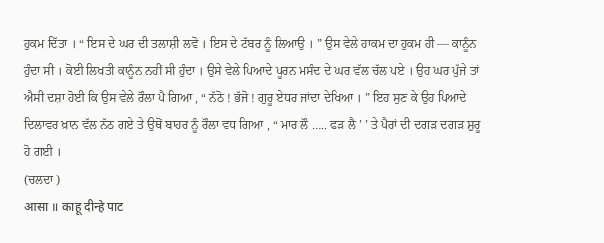ਹੁਕਮ ਦਿੱਤਾ । “ ਇਸ ਦੇ ਘਰ ਦੀ ਤਲਾਸ਼ੀ ਲਵੋ । ਇਸ ਦੇ ਟੱਬਰ ਨੂੰ ਲਿਆਉ । ” ਉਸ ਵੇਲੇ ਹਾਕਮ ਦਾ ਹੁਕਮ ਹੀ — ਕਾਨੂੰਨ ਹੁੰਦਾ ਸੀ । ਕੋਈ ਲਿਖਤੀ ਕਾਨੂੰਨ ਨਹੀਂ ਸੀ ਹੁੰਦਾ । ਉਸੇ ਵੇਲੇ ਪਿਆਦੇ ਪੂਰਨ ਮਸੰਦ ਦੇ ਘਰ ਵੱਲ ਚੱਲ ਪਏ । ਉਹ ਘਰ ਪੁੱਜੇ ਤਾਂ ਐਸੀ ਦਸ਼ਾ ਹੋਈ ਕਿ ਉਸ ਵੇਲੇ ਰੌਲਾ ਪੈ ਗਿਆ , “ ਨੱਠੋ ! ਭੱਜੋ ! ਗੁਰੂ ਏਧਰ ਜਾਂਦਾ ਦੇਖਿਆ । ” ਇਹ ਸੁਣ ਕੇ ਉਹ ਪਿਆਦੇ ਦਿਲਾਵਰ ਖ਼ਾਨ ਵੱਲ ਨੱਠ ਗਏ ਤੇ ਉਥੋਂ ਬਾਹਰ ਨੂੰ ਰੌਲਾ ਵਧ ਗਿਆ , “ ਮਾਰ ਲੌ ….. ਫੜ ਲੈ ’ ’ ਤੇ ਪੈਰਾਂ ਦੀ ਦਗੜ ਦਗੜ ਸ਼ੁਰੂ ਹੋ ਗਈ ।
(ਚਲਦਾ )
आसा ॥ काहू दीन्हे पाट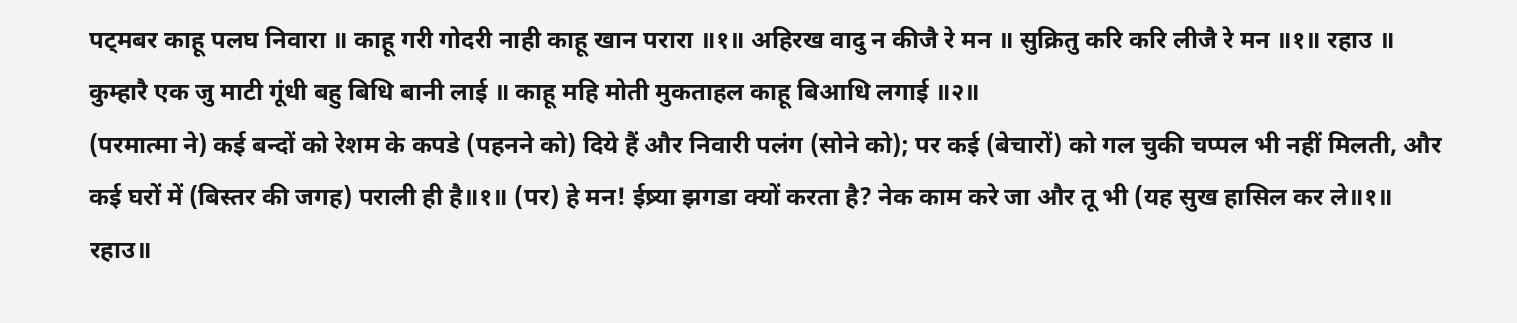पट्मबर काहू पलघ निवारा ॥ काहू गरी गोदरी नाही काहू खान परारा ॥१॥ अहिरख वादु न कीजै रे मन ॥ सुक्रितु करि करि लीजै रे मन ॥१॥ रहाउ ॥ कुम्हारै एक जु माटी गूंधी बहु बिधि बानी लाई ॥ काहू महि मोती मुकताहल काहू बिआधि लगाई ॥२॥
(परमात्मा ने) कई बन्दों को रेशम के कपडे (पहनने को) दिये हैं और निवारी पलंग (सोने को); पर कई (बेचारों) को गल चुकी चप्पल भी नहीं मिलती, और कई घरों में (बिस्तर की जगह) पराली ही है॥१॥ (पर) हे मन! ईष्र्या झगडा क्यों करता है? नेक काम करे जा और तू भी (यह सुख हासिल कर ले॥१॥ रहाउ॥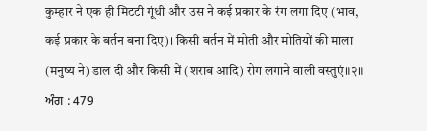कुम्हार ने एक ही मिटटी गूंधी और उस ने कई प्रकार के रंग लगा दिए (भाव, कई प्रकार के बर्तन बना दिए)। किसी बर्तन में मोती और मोतियों की माला (मनुष्य ने) डाल दी और किसी में (शराब आदि) रोग लगाने वाली वस्तुएं॥२॥
ਅੰਗ : 479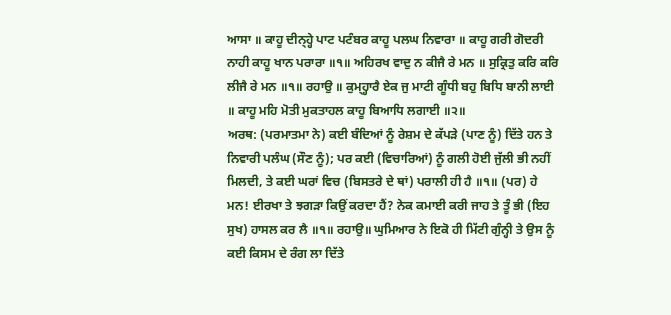ਆਸਾ ॥ ਕਾਹੂ ਦੀਨ੍ਹ੍ਹੇ ਪਾਟ ਪਟੰਬਰ ਕਾਹੂ ਪਲਘ ਨਿਵਾਰਾ ॥ ਕਾਹੂ ਗਰੀ ਗੋਦਰੀ ਨਾਹੀ ਕਾਹੂ ਖਾਨ ਪਰਾਰਾ ॥੧॥ ਅਹਿਰਖ ਵਾਦੁ ਨ ਕੀਜੈ ਰੇ ਮਨ ॥ ਸੁਕ੍ਰਿਤੁ ਕਰਿ ਕਰਿ ਲੀਜੈ ਰੇ ਮਨ ॥੧॥ ਰਹਾਉ ॥ ਕੁਮ੍ਹ੍ਹਾਰੈ ਏਕ ਜੁ ਮਾਟੀ ਗੂੰਧੀ ਬਹੁ ਬਿਧਿ ਬਾਨੀ ਲਾਈ ॥ ਕਾਹੂ ਮਹਿ ਮੋਤੀ ਮੁਕਤਾਹਲ ਕਾਹੂ ਬਿਆਧਿ ਲਗਾਈ ॥੨॥
ਅਰਥ: (ਪਰਮਾਤਮਾ ਨੇ) ਕਈ ਬੰਦਿਆਂ ਨੂੰ ਰੇਸ਼ਮ ਦੇ ਕੱਪੜੇ (ਪਾਣ ਨੂੰ) ਦਿੱਤੇ ਹਨ ਤੇ ਨਿਵਾਰੀ ਪਲੰਘ (ਸੌਣ ਨੂੰ); ਪਰ ਕਈ (ਵਿਚਾਰਿਆਂ) ਨੂੰ ਗਲੀ ਹੋਈ ਜੁੱਲੀ ਭੀ ਨਹੀਂ ਮਿਲਦੀ, ਤੇ ਕਈ ਘਰਾਂ ਵਿਚ (ਬਿਸਤਰੇ ਦੇ ਥਾਂ) ਪਰਾਲੀ ਹੀ ਹੈ ॥੧॥ (ਪਰ) ਹੇ ਮਨ! ਈਰਖਾ ਤੇ ਝਗੜਾ ਕਿਉਂ ਕਰਦਾ ਹੈਂ? ਨੇਕ ਕਮਾਈ ਕਰੀ ਜਾਹ ਤੇ ਤੂੰ ਭੀ (ਇਹ ਸੁਖ) ਹਾਸਲ ਕਰ ਲੈ ॥੧॥ ਰਹਾਉ॥ ਘੁਮਿਆਰ ਨੇ ਇਕੋ ਹੀ ਮਿੱਟੀ ਗੁੰਨ੍ਹੀ ਤੇ ਉਸ ਨੂੰ ਕਈ ਕਿਸਮ ਦੇ ਰੰਗ ਲਾ ਦਿੱਤੇ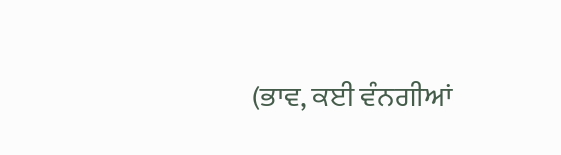(ਭਾਵ, ਕਈ ਵੰਨਗੀਆਂ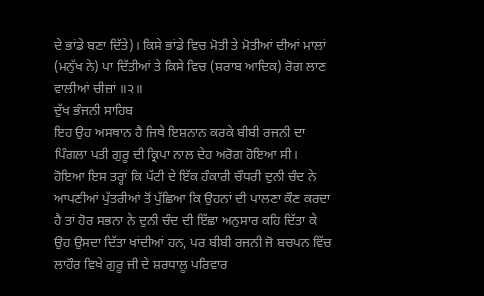ਦੇ ਭਾਂਡੇ ਬਣਾ ਦਿੱਤੇ)। ਕਿਸੇ ਭਾਂਡੇ ਵਿਚ ਮੋਤੀ ਤੇ ਮੋਤੀਆਂ ਦੀਆਂ ਮਾਲਾਂ (ਮਨੁੱਖ ਨੇ) ਪਾ ਦਿੱਤੀਆਂ ਤੇ ਕਿਸੇ ਵਿਚ (ਸ਼ਰਾਬ ਆਦਿਕ) ਰੋਗ ਲਾਣ ਵਾਲੀਆਂ ਚੀਜ਼ਾਂ ॥੨॥
ਦੁੱਖ ਭੰਜਨੀ ਸਾਹਿਬ
ਇਹ ਉਹ ਅਸਥਾਨ ਹੈ ਜਿਥੇ ਇਸ਼ਨਾਨ ਕਰਕੇ ਬੀਬੀ ਰਜਨੀ ਦਾ ਪਿੰਗਲਾ ਪਤੀ ਗੁਰੂ ਦੀ ਕ੍ਰਿਪਾ ਨਾਲ ਦੇਹ ਅਰੋਗ ਹੋਇਆ ਸੀ।
ਹੋਇਆ ਇਸ ਤਰ੍ਹਾਂ ਕਿ ਪੱਟੀ ਦੇ ਇੱਕ ਹੰਕਾਰੀ ਚੌਧਰੀ ਦੁਨੀ ਚੰਦ ਨੇ ਆਪਣੀਆਂ ਪੁੱਤਰੀਆਂ ਤੋਂ ਪੁੱਛਿਆ ਕਿ ਉਹਨਾਂ ਦੀ ਪਾਲਣਾ ਕੌਣ ਕਰਦਾ ਹੈ ਤਾਂ ਹੋਰ ਸਭਨਾ ਨੇ ਦੁਨੀ ਚੰਦ ਦੀ ਇੱਛਾ ਅਨੁਸਾਰ ਕਹਿ ਦਿੱਤਾ ਕੇ ਉਹ ਉਸਦਾ ਦਿੱਤਾ ਖਾਂਦੀਆਂ ਹਨ, ਪਰ ਬੀਬੀ ਰਜਨੀ ਜੋ ਬਚਪਨ ਵਿੱਚ ਲਾਹੌਰ ਵਿਖੇ ਗੁਰੂ ਜੀ ਦੇ ਸ਼ਰਧਾਲੂ ਪਰਿਵਾਰ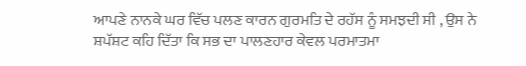ਆਪਣੇ ਨਾਨਕੇ ਘਰ ਵਿੱਚ ਪਲਣ ਕਾਰਨ ਗੁਰਮਤਿ ਦੇ ਰਹੱਸ ਨੂੰ ਸਮਝਦੀ ਸੀ , ਉਸ ਨੇ ਸ਼ਪੱਸ਼ਟ ਕਹਿ ਦਿੱਤਾ ਕਿ ਸਭ ਦਾ ਪਾਲਣਹਾਰ ਕੇਵਲ ਪਰਮਾਤਮਾ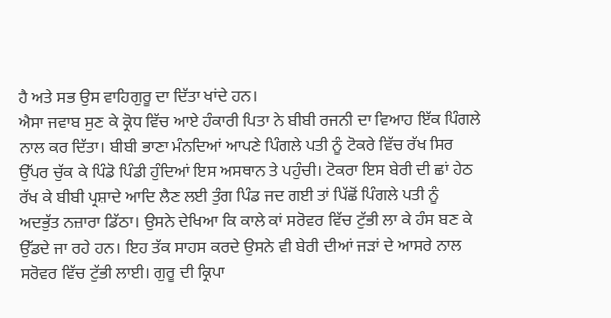ਹੈ ਅਤੇ ਸਭ ਉਸ ਵਾਹਿਗੁਰੂ ਦਾ ਦਿੱਤਾ ਖਾਂਦੇ ਹਨ।
ਐਸਾ ਜਵਾਬ ਸੁਣ ਕੇ ਕ੍ਰੋਧ ਵਿੱਚ ਆਏ ਹੰਕਾਰੀ ਪਿਤਾ ਨੇ ਬੀਬੀ ਰਜਨੀ ਦਾ ਵਿਆਹ ਇੱਕ ਪਿੰਗਲੇ ਨਾਲ ਕਰ ਦਿੱਤਾ। ਬੀਬੀ ਭਾਣਾ ਮੰਨਦਿਆਂ ਆਪਣੇ ਪਿੰਗਲੇ ਪਤੀ ਨੂੰ ਟੋਕਰੇ ਵਿੱਚ ਰੱਖ ਸਿਰ ਉੱਪਰ ਚੁੱਕ ਕੇ ਪਿੰਡੋ ਪਿੰਡੀ ਹੁੰਦਿਆਂ ਇਸ ਅਸਥਾਨ ਤੇ ਪਹੁੰਚੀ। ਟੋਕਰਾ ਇਸ ਬੇਰੀ ਦੀ ਛਾਂ ਹੇਠ ਰੱਖ ਕੇ ਬੀਬੀ ਪ੍ਰਸ਼ਾਦੇ ਆਦਿ ਲੈਣ ਲਈ ਤੁੰਗ ਪਿੰਡ ਜਦ ਗਈ ਤਾਂ ਪਿੱਛੋਂ ਪਿੰਗਲੇ ਪਤੀ ਨੂੰ ਅਦਭੁੱਤ ਨਜ਼ਾਰਾ ਡਿੱਠਾ। ਉਸਨੇ ਦੇਖਿਆ ਕਿ ਕਾਲੇ ਕਾਂ ਸਰੋਵਰ ਵਿੱਚ ਟੁੱਭੀ ਲਾ ਕੇ ਹੰਸ ਬਣ ਕੇ ਉੱਡਦੇ ਜਾ ਰਹੇ ਹਨ। ਇਹ ਤੱਕ ਸਾਹਸ ਕਰਦੇ ਉਸਨੇ ਵੀ ਬੇਰੀ ਦੀਆਂ ਜੜਾਂ ਦੇ ਆਸਰੇ ਨਾਲ ਸਰੋਵਰ ਵਿੱਚ ਟੁੱਭੀ ਲਾਈ। ਗੁਰੂ ਦੀ ਕ੍ਰਿਪਾ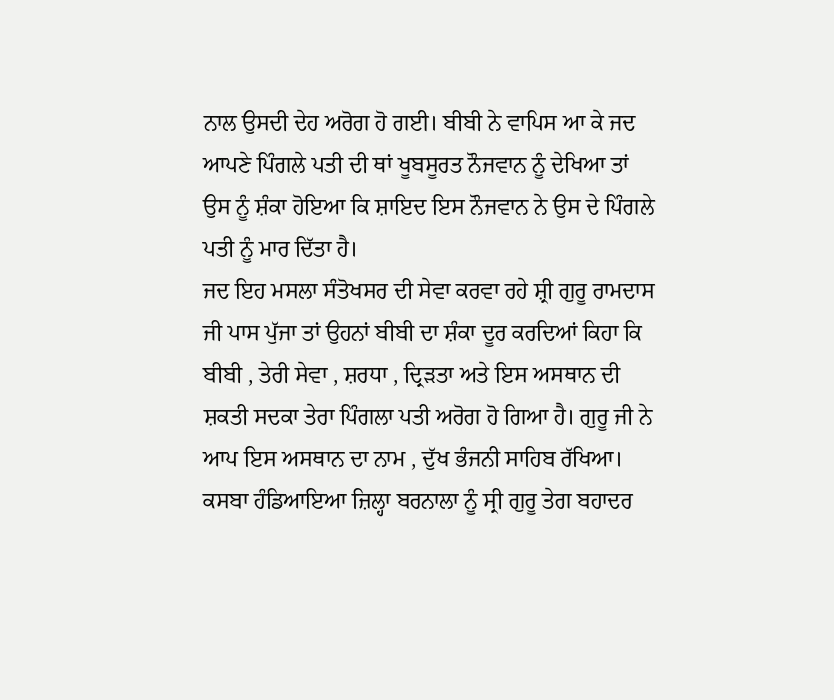ਨਾਲ ਉਸਦੀ ਦੇਹ ਅਰੋਗ ਹੋ ਗਈ। ਬੀਬੀ ਨੇ ਵਾਪਿਸ ਆ ਕੇ ਜਦ ਆਪਣੇ ਪਿੰਗਲੇ ਪਤੀ ਦੀ ਥਾਂ ਖੂਬਸੂਰਤ ਨੌਜਵਾਨ ਨੂੰ ਦੇਖਿਆ ਤਾਂ ਉਸ ਨੂੰ ਸ਼ੰਕਾ ਹੋਇਆ ਕਿ ਸ਼ਾਇਦ ਇਸ ਨੌਜਵਾਨ ਨੇ ਉਸ ਦੇ ਪਿੰਗਲੇ ਪਤੀ ਨੂੰ ਮਾਰ ਦਿੱਤਾ ਹੈ।
ਜਦ ਇਹ ਮਸਲਾ ਸੰਤੋਖਸਰ ਦੀ ਸੇਵਾ ਕਰਵਾ ਰਹੇ ਸ਼੍ਰੀ ਗੁਰੂ ਰਾਮਦਾਸ ਜੀ ਪਾਸ ਪੁੱਜਾ ਤਾਂ ਉਹਨਾਂ ਬੀਬੀ ਦਾ ਸ਼ੰਕਾ ਦੂਰ ਕਰਦਿਆਂ ਕਿਹਾ ਕਿ ਬੀਬੀ , ਤੇਰੀ ਸੇਵਾ , ਸ਼ਰਧਾ , ਦ੍ਰਿੜਤਾ ਅਤੇ ਇਸ ਅਸਥਾਨ ਦੀ ਸ਼ਕਤੀ ਸਦਕਾ ਤੇਰਾ ਪਿੰਗਲਾ ਪਤੀ ਅਰੋਗ ਹੋ ਗਿਆ ਹੈ। ਗੁਰੂ ਜੀ ਨੇ ਆਪ ਇਸ ਅਸਥਾਨ ਦਾ ਨਾਮ , ਦੁੱਖ ਭੰਜਨੀ ਸਾਹਿਬ ਰੱਖਿਆ।
ਕਸਬਾ ਹੰਡਿਆਇਆ ਜ਼ਿਲ੍ਹਾ ਬਰਨਾਲਾ ਨੂੰ ਸ੍ਰੀ ਗੁਰੂ ਤੇਗ ਬਹਾਦਰ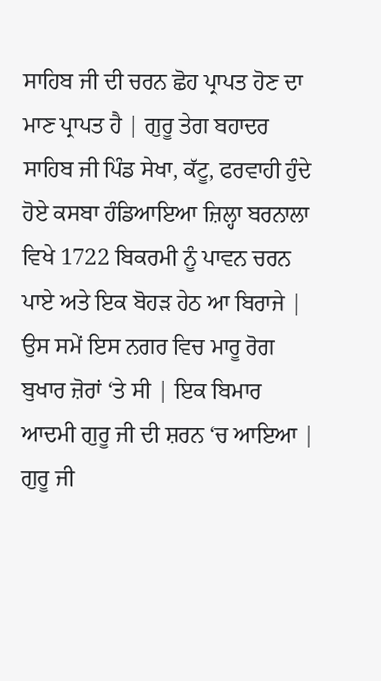ਸਾਹਿਬ ਜੀ ਦੀ ਚਰਨ ਛੋਹ ਪ੍ਰਾਪਤ ਹੋਣ ਦਾ ਮਾਣ ਪ੍ਰਾਪਤ ਹੈ | ਗੁਰੂ ਤੇਗ ਬਹਾਦਰ ਸਾਹਿਬ ਜੀ ਪਿੰਡ ਸੇਖਾ, ਕੱਟੂ, ਫਰਵਾਹੀ ਹੁੰਦੇ ਹੋਏ ਕਸਬਾ ਹੰਡਿਆਇਆ ਜ਼ਿਲ੍ਹਾ ਬਰਨਾਲਾ ਵਿਖੇ 1722 ਬਿਕਰਮੀ ਨੂੰ ਪਾਵਨ ਚਰਨ ਪਾਏ ਅਤੇ ਇਕ ਬੋਹੜ ਹੇਠ ਆ ਬਿਰਾਜੇ | ਉਸ ਸਮੇਂ ਇਸ ਨਗਰ ਵਿਚ ਮਾਰੂ ਰੋਗ ਬੁਖਾਰ ਜ਼ੋਰਾਂ ‘ਤੇ ਸੀ | ਇਕ ਬਿਮਾਰ ਆਦਮੀ ਗੁਰੂ ਜੀ ਦੀ ਸ਼ਰਨ ‘ਚ ਆਇਆ | ਗੁਰੂ ਜੀ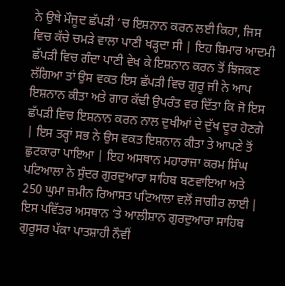ਨੇ ਉਥੇ ਮੌਜੂਦ ਛੱਪੜੀ ‘ਚ ਇਸ਼ਨਾਨ ਕਰਨ ਲਈ ਕਿਹਾ, ਜਿਸ ਵਿਚ ਕੱਚੇ ਚਮੜੇ ਵਾਲਾ ਪਾਣੀ ਖੜ੍ਹਦਾ ਸੀ | ਇਹ ਬਿਮਾਰ ਆਦਮੀ ਛੱਪੜੀ ਵਿਚ ਗੰਦਾ ਪਾਣੀ ਵੇਖ ਕੇ ਇਸ਼ਨਾਨ ਕਰਨ ਤੋਂ ਝਿਜਕਣ ਲੱਗਿਆ ਤਾਂ ਉਸ ਵਕਤ ਇਸ ਛੱਪੜੀ ਵਿਚ ਗੁਰੂ ਜੀ ਨੇ ਆਪ ਇਸ਼ਨਾਨ ਕੀਤਾ ਅਤੇ ਗਾਰ ਕੱਢੀ ਉਪਰੰਤ ਵਰ ਦਿੱਤਾ ਕਿ ਜੋ ਇਸ ਛੱਪੜੀ ਵਿਚ ਇਸ਼ਨਾਨ ਕਰਨ ਨਾਲ ਦੁਖੀਆਂ ਦੇ ਦੁੱਖ ਦੂਰ ਹੋਣਗੇ | ਇਸ ਤਰ੍ਹਾਂ ਸਭ ਨੇ ਉਸ ਵਕਤ ਇਸ਼ਨਾਨ ਕੀਤਾ ਤੇ ਆਪਣੇ ਤੋਂ ਛੁਟਕਾਰਾ ਪਾਇਆ | ਇਹ ਅਸਥਾਨ ਮਹਾਰਾਜਾ ਕਰਮ ਸਿੰਘ ਪਟਿਆਲਾ ਨੇ ਸੁੰਦਰ ਗੁਰਦੁਆਰਾ ਸਾਹਿਬ ਬਣਵਾਇਆ ਅਤੇ 250 ਘੁਮਾ ਜ਼ਮੀਨ ਰਿਆਸਤ ਪਟਿਆਲਾ ਵਲੋਂ ਜਾਗੀਰ ਲਾਈ | ਇਸ ਪਵਿੱਤਰ ਅਸਥਾਨ ‘ਤੇ ਆਲੀਸ਼ਾਨ ਗੁਰਦੁਆਰਾ ਸਾਹਿਬ ਗੁਰੂਸਰ ਪੱਕਾ ਪਾਤਸ਼ਾਹੀ ਨੌਵੀਂ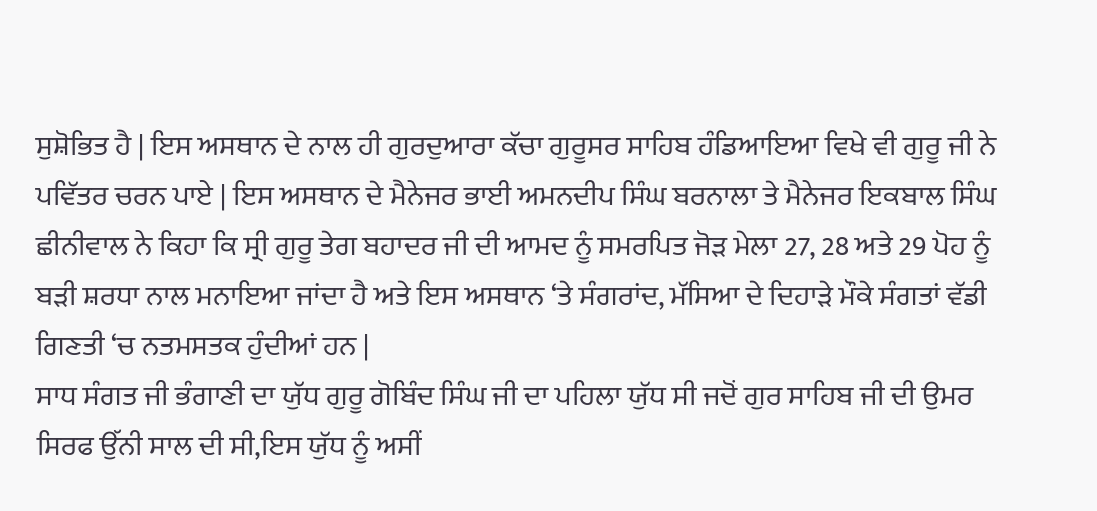ਸੁਸ਼ੋਭਿਤ ਹੈ | ਇਸ ਅਸਥਾਨ ਦੇ ਨਾਲ ਹੀ ਗੁਰਦੁਆਰਾ ਕੱਚਾ ਗੁਰੂਸਰ ਸਾਹਿਬ ਹੰਡਿਆਇਆ ਵਿਖੇ ਵੀ ਗੁਰੂ ਜੀ ਨੇ ਪਵਿੱਤਰ ਚਰਨ ਪਾਏ | ਇਸ ਅਸਥਾਨ ਦੇ ਮੈਨੇਜਰ ਭਾਈ ਅਮਨਦੀਪ ਸਿੰਘ ਬਰਨਾਲਾ ਤੇ ਮੈਨੇਜਰ ਇਕਬਾਲ ਸਿੰਘ ਛੀਨੀਵਾਲ ਨੇ ਕਿਹਾ ਕਿ ਸ੍ਰੀ ਗੁਰੂ ਤੇਗ ਬਹਾਦਰ ਜੀ ਦੀ ਆਮਦ ਨੂੰ ਸਮਰਪਿਤ ਜੋੜ ਮੇਲਾ 27, 28 ਅਤੇ 29 ਪੋਹ ਨੂੰ ਬੜੀ ਸ਼ਰਧਾ ਨਾਲ ਮਨਾਇਆ ਜਾਂਦਾ ਹੈ ਅਤੇ ਇਸ ਅਸਥਾਨ ‘ਤੇ ਸੰਗਰਾਂਦ, ਮੱਸਿਆ ਦੇ ਦਿਹਾੜੇ ਮੌਕੇ ਸੰਗਤਾਂ ਵੱਡੀ ਗਿਣਤੀ ‘ਚ ਨਤਮਸਤਕ ਹੁੰਦੀਆਂ ਹਨ |
ਸਾਧ ਸੰਗਤ ਜੀ ਭੰਗਾਣੀ ਦਾ ਯੁੱਧ ਗੁਰੂ ਗੋਬਿੰਦ ਸਿੰਘ ਜੀ ਦਾ ਪਹਿਲਾ ਯੁੱਧ ਸੀ ਜਦੋਂ ਗੁਰ ਸਾਹਿਬ ਜੀ ਦੀ ਉਮਰ ਸਿਰਫ ਉੱਨੀ ਸਾਲ ਦੀ ਸੀ,ਇਸ ਯੁੱਧ ਨੂੰ ਅਸੀਂ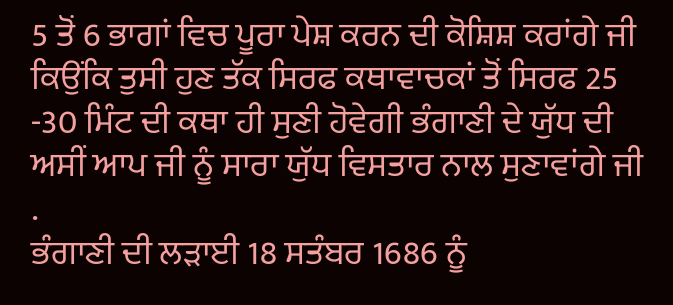5 ਤੋਂ 6 ਭਾਗਾਂ ਵਿਚ ਪੂਰਾ ਪੇਸ਼ ਕਰਨ ਦੀ ਕੋਸ਼ਿਸ਼ ਕਰਾਂਗੇ ਜੀ ਕਿਉਂਕਿ ਤੁਸੀ ਹੁਣ ਤੱਕ ਸਿਰਫ ਕਥਾਵਾਚਕਾਂ ਤੋਂ ਸਿਰਫ 25 -30 ਮਿੰਟ ਦੀ ਕਥਾ ਹੀ ਸੁਣੀ ਹੋਵੇਗੀ ਭੰਗਾਣੀ ਦੇ ਯੁੱਧ ਦੀ ਅਸੀਂ ਆਪ ਜੀ ਨੂੰ ਸਾਰਾ ਯੁੱਧ ਵਿਸਤਾਰ ਨਾਲ ਸੁਣਾਵਾਂਗੇ ਜੀ .
ਭੰਗਾਣੀ ਦੀ ਲੜਾਈ 18 ਸਤੰਬਰ 1686 ਨੂੰ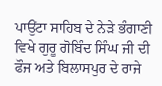ਪਾਉਂਟਾ ਸਾਹਿਬ ਦੇ ਨੇੜੇ ਭੰਗਾਣੀ ਵਿਖੇ ਗੁਰੂ ਗੋਬਿੰਦ ਸਿੰਘ ਜੀ ਦੀ ਫੌਜ ਅਤੇ ਬਿਲਾਸਪੁਰ ਦੇ ਰਾਜੇ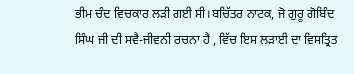ਭੀਮ ਚੰਦ ਵਿਚਕਾਰ ਲੜੀ ਗਈ ਸੀ।ਬਚਿੱਤਰ ਨਾਟਕ, ਜੋ ਗੁਰੂ ਗੋਬਿੰਦ ਸਿੰਘ ਜੀ ਦੀ ਸਵੈ-ਜੀਵਨੀ ਰਚਨਾ ਹੈ , ਵਿੱਚ ਇਸ ਲੜਾਈ ਦਾ ਵਿਸਤ੍ਰਿਤ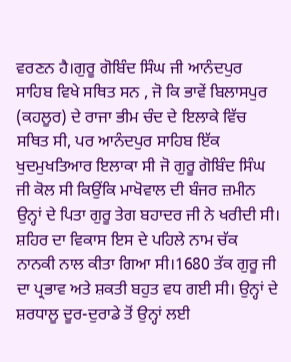ਵਰਣਨ ਹੈ।ਗੁਰੂ ਗੋਬਿੰਦ ਸਿੰਘ ਜੀ ਆਨੰਦਪੁਰ ਸਾਹਿਬ ਵਿਖੇ ਸਥਿਤ ਸਨ , ਜੋ ਕਿ ਭਾਵੇਂ ਬਿਲਾਸਪੁਰ (ਕਹਲੂਰ) ਦੇ ਰਾਜਾ ਭੀਮ ਚੰਦ ਦੇ ਇਲਾਕੇ ਵਿੱਚ ਸਥਿਤ ਸੀ, ਪਰ ਆਨੰਦਪੁਰ ਸਾਹਿਬ ਇੱਕ ਖੁਦਮੁਖਤਿਆਰ ਇਲਾਕਾ ਸੀ ਜੋ ਗੁਰੂ ਗੋਬਿੰਦ ਸਿੰਘ ਜੀ ਕੋਲ ਸੀ ਕਿਉਂਕਿ ਮਾਖੋਵਾਲ ਦੀ ਬੰਜਰ ਜ਼ਮੀਨ ਉਨ੍ਹਾਂ ਦੇ ਪਿਤਾ ਗੁਰੂ ਤੇਗ ਬਹਾਦਰ ਜੀ ਨੇ ਖਰੀਦੀ ਸੀ। ਸ਼ਹਿਰ ਦਾ ਵਿਕਾਸ ਇਸ ਦੇ ਪਹਿਲੇ ਨਾਮ ਚੱਕ ਨਾਨਕੀ ਨਾਲ ਕੀਤਾ ਗਿਆ ਸੀ।1680 ਤੱਕ ਗੁਰੂ ਜੀ ਦਾ ਪ੍ਰਭਾਵ ਅਤੇ ਸ਼ਕਤੀ ਬਹੁਤ ਵਧ ਗਈ ਸੀ। ਉਨ੍ਹਾਂ ਦੇ ਸ਼ਰਧਾਲੂ ਦੂਰ-ਦੁਰਾਡੇ ਤੋਂ ਉਨ੍ਹਾਂ ਲਈ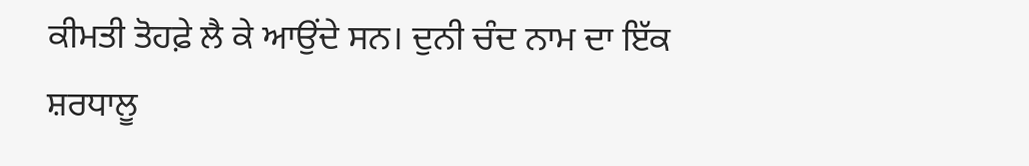ਕੀਮਤੀ ਤੋਹਫ਼ੇ ਲੈ ਕੇ ਆਉਂਦੇ ਸਨ। ਦੁਨੀ ਚੰਦ ਨਾਮ ਦਾ ਇੱਕ ਸ਼ਰਧਾਲੂ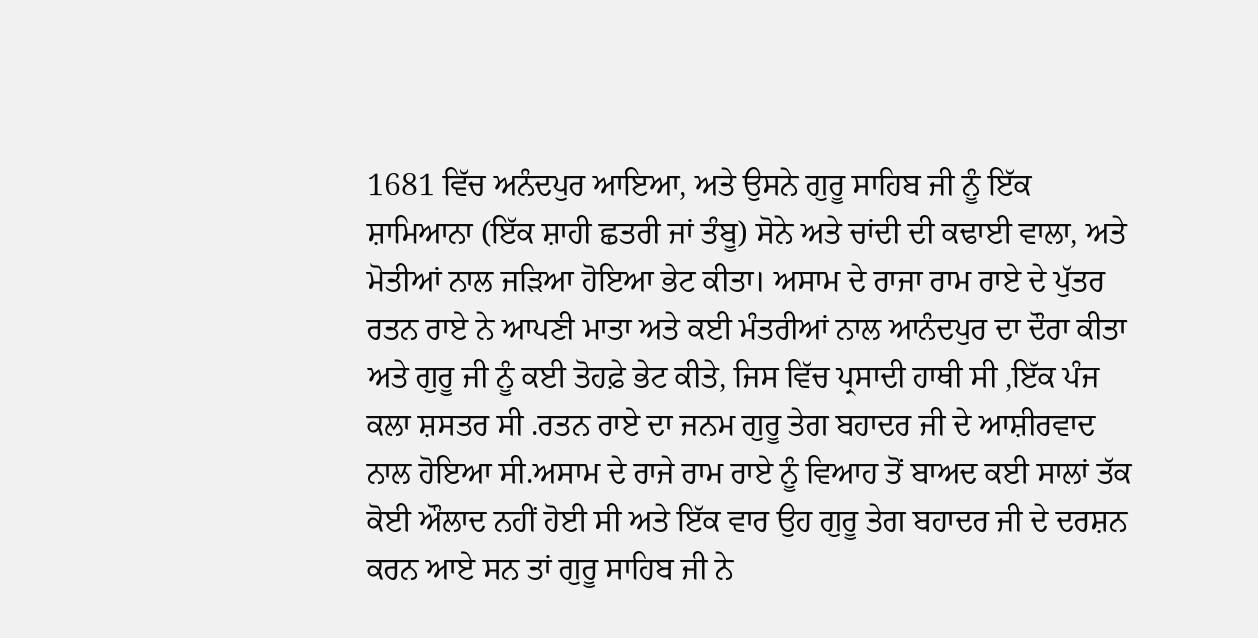1681 ਵਿੱਚ ਅਨੰਦਪੁਰ ਆਇਆ, ਅਤੇ ਉਸਨੇ ਗੁਰੂ ਸਾਹਿਬ ਜੀ ਨੂੰ ਇੱਕ ਸ਼ਾਮਿਆਨਾ (ਇੱਕ ਸ਼ਾਹੀ ਛਤਰੀ ਜਾਂ ਤੰਬੂ) ਸੋਨੇ ਅਤੇ ਚਾਂਦੀ ਦੀ ਕਢਾਈ ਵਾਲਾ, ਅਤੇ ਮੋਤੀਆਂ ਨਾਲ ਜੜਿਆ ਹੋਇਆ ਭੇਟ ਕੀਤਾ। ਅਸਾਮ ਦੇ ਰਾਜਾ ਰਾਮ ਰਾਏ ਦੇ ਪੁੱਤਰ ਰਤਨ ਰਾਏ ਨੇ ਆਪਣੀ ਮਾਤਾ ਅਤੇ ਕਈ ਮੰਤਰੀਆਂ ਨਾਲ ਆਨੰਦਪੁਰ ਦਾ ਦੌਰਾ ਕੀਤਾ ਅਤੇ ਗੁਰੂ ਜੀ ਨੂੰ ਕਈ ਤੋਹਫ਼ੇ ਭੇਟ ਕੀਤੇ, ਜਿਸ ਵਿੱਚ ਪ੍ਰਸਾਦੀ ਹਾਥੀ ਸੀ ,ਇੱਕ ਪੰਜ ਕਲਾ ਸ਼ਸਤਰ ਸੀ .ਰਤਨ ਰਾਏ ਦਾ ਜਨਮ ਗੁਰੂ ਤੇਗ ਬਹਾਦਰ ਜੀ ਦੇ ਆਸ਼ੀਰਵਾਦ ਨਾਲ ਹੋਇਆ ਸੀ.ਅਸਾਮ ਦੇ ਰਾਜੇ ਰਾਮ ਰਾਏ ਨੂੰ ਵਿਆਹ ਤੋਂ ਬਾਅਦ ਕਈ ਸਾਲਾਂ ਤੱਕ ਕੋਈ ਔਲਾਦ ਨਹੀਂ ਹੋਈ ਸੀ ਅਤੇ ਇੱਕ ਵਾਰ ਉਹ ਗੁਰੂ ਤੇਗ ਬਹਾਦਰ ਜੀ ਦੇ ਦਰਸ਼ਨ ਕਰਨ ਆਏ ਸਨ ਤਾਂ ਗੁਰੂ ਸਾਹਿਬ ਜੀ ਨੇ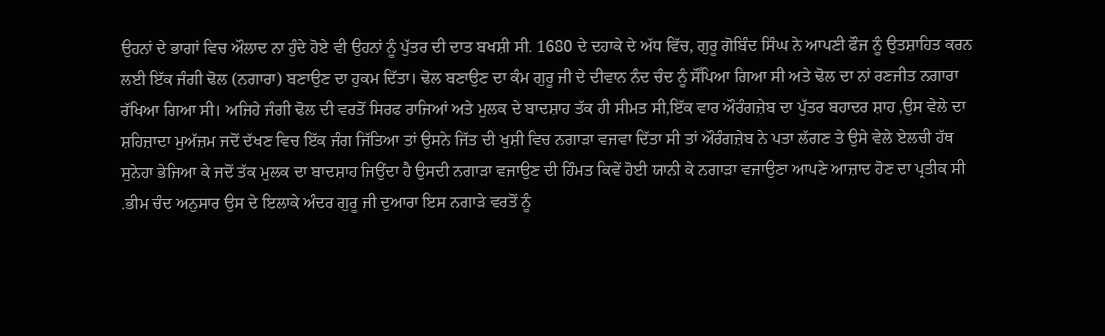ਉਹਨਾਂ ਦੇ ਭਾਗਾਂ ਵਿਚ ਔਲਾਦ ਨਾ ਹੁੰਦੇ ਹੋਏ ਵੀ ਉਹਨਾਂ ਨੂੰ ਪੁੱਤਰ ਦੀ ਦਾਤ ਬਖਸ਼ੀ ਸੀ. 1680 ਦੇ ਦਹਾਕੇ ਦੇ ਅੱਧ ਵਿੱਚ, ਗੁਰੂ ਗੋਬਿੰਦ ਸਿੰਘ ਨੇ ਆਪਣੀ ਫੌਜ ਨੂੰ ਉਤਸ਼ਾਹਿਤ ਕਰਨ ਲਈ ਇੱਕ ਜੰਗੀ ਢੋਲ (ਨਗਾਰਾ) ਬਣਾਉਣ ਦਾ ਹੁਕਮ ਦਿੱਤਾ। ਢੋਲ ਬਣਾਉਣ ਦਾ ਕੰਮ ਗੁਰੂ ਜੀ ਦੇ ਦੀਵਾਨ ਨੰਦ ਚੰਦ ਨੂੰ ਸੌਂਪਿਆ ਗਿਆ ਸੀ ਅਤੇ ਢੋਲ ਦਾ ਨਾਂ ਰਣਜੀਤ ਨਗਾਰਾ ਰੱਖਿਆ ਗਿਆ ਸੀ। ਅਜਿਹੇ ਜੰਗੀ ਢੋਲ ਦੀ ਵਰਤੋਂ ਸਿਰਫ ਰਾਜਿਆਂ ਅਤੇ ਮੁਲਕ ਦੇ ਬਾਦਸ਼ਾਹ ਤੱਕ ਹੀ ਸੀਮਤ ਸੀ,ਇੱਕ ਵਾਰ ਔਰੰਗਜ਼ੇਬ ਦਾ ਪੁੱਤਰ ਬਹਾਦਰ ਸ਼ਾਹ ,ਉਸ ਵੇਲੇ ਦਾ ਸ਼ਹਿਜ਼ਾਦਾ ਮੁਅੱਜ਼ਮ ਜਦੋਂ ਦੱਖਣ ਵਿਚ ਇੱਕ ਜੰਗ ਜਿੱਤਿਆ ਤਾਂ ਉਸਨੇ ਜਿੱਤ ਦੀ ਖੁਸ਼ੀ ਵਿਚ ਨਗਾੜਾ ਵਜਵਾ ਦਿੱਤਾ ਸੀ ਤਾਂ ਔਰੰਗਜ਼ੇਬ ਨੇ ਪਤਾ ਲੱਗਣ ਤੇ ਉਸੇ ਵੇਲੇ ਏਲਚੀ ਹੱਥ ਸੁਨੇਹਾ ਭੇਜਿਆ ਕੇ ਜਦੋਂ ਤੱਕ ਮੁਲਕ ਦਾ ਬਾਦਸ਼ਾਹ ਜਿਉਂਦਾ ਹੈ ਉਸਦੀ ਨਗਾੜਾ ਵਜਾਉਣ ਦੀ ਹਿੰਮਤ ਕਿਵੇਂ ਹੋਈ ਯਾਨੀ ਕੇ ਨਗਾੜਾ ਵਜਾਉਣਾ ਆਪਣੇ ਆਜ਼ਾਦ ਹੋਣ ਦਾ ਪ੍ਰਤੀਕ ਸੀ .ਭੀਮ ਚੰਦ ਅਨੁਸਾਰ ਉਸ ਦੇ ਇਲਾਕੇ ਅੰਦਰ ਗੁਰੂ ਜੀ ਦੁਆਰਾ ਇਸ ਨਗਾੜੇ ਵਰਤੋਂ ਨੂੰ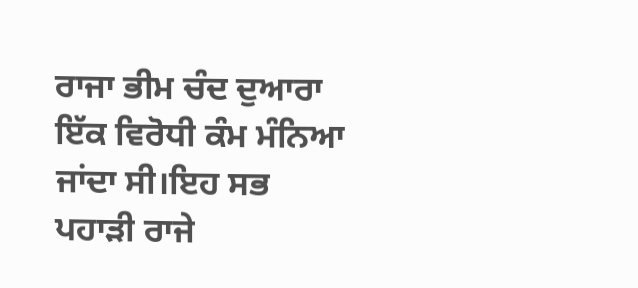ਰਾਜਾ ਭੀਮ ਚੰਦ ਦੁਆਰਾ ਇੱਕ ਵਿਰੋਧੀ ਕੰਮ ਮੰਨਿਆ ਜਾਂਦਾ ਸੀ।ਇਹ ਸਭ ਪਹਾੜੀ ਰਾਜੇ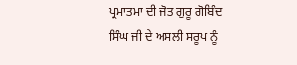ਪ੍ਰਮਾਤਮਾ ਦੀ ਜੋਤ ਗੁਰੂ ਗੋਬਿੰਦ ਸਿੰਘ ਜੀ ਦੇ ਅਸਲੀ ਸਰੂਪ ਨੂੰ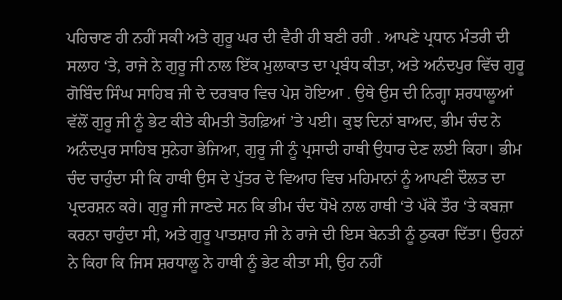ਪਹਿਚਾਣ ਹੀ ਨਹੀਂ ਸਕੀ ਅਤੇ ਗੁਰੂ ਘਰ ਦੀ ਵੈਰੀ ਹੀ ਬਣੀ ਰਹੀ . ਆਪਣੇ ਪ੍ਰਧਾਨ ਮੰਤਰੀ ਦੀ ਸਲਾਹ ‘ਤੇ, ਰਾਜੇ ਨੇ ਗੁਰੂ ਜੀ ਨਾਲ ਇੱਕ ਮੁਲਾਕਾਤ ਦਾ ਪ੍ਰਬੰਧ ਕੀਤਾ, ਅਤੇ ਅਨੰਦਪੁਰ ਵਿੱਚ ਗੁਰੂ ਗੋਬਿੰਦ ਸਿੰਘ ਸਾਹਿਬ ਜੀ ਦੇ ਦਰਬਾਰ ਵਿਚ ਪੇਸ਼ ਹੋਇਆ . ਉਥੇ ਉਸ ਦੀ ਨਿਗ੍ਹਾ ਸ਼ਰਧਾਲੂਆਂ ਵੱਲੋਂ ਗੁਰੂ ਜੀ ਨੂੰ ਭੇਟ ਕੀਤੇ ਕੀਮਤੀ ਤੋਹਫ਼ਿਆਂ ’ਤੇ ਪਈ। ਕੁਝ ਦਿਨਾਂ ਬਾਅਦ, ਭੀਮ ਚੰਦ ਨੇ ਅਨੰਦਪੁਰ ਸਾਹਿਬ ਸੁਨੇਹਾ ਭੇਜਿਆ, ਗੁਰੂ ਜੀ ਨੂੰ ਪ੍ਰਸਾਦੀ ਹਾਥੀ ਉਧਾਰ ਦੇਣ ਲਈ ਕਿਹਾ। ਭੀਮ ਚੰਦ ਚਾਹੁੰਦਾ ਸੀ ਕਿ ਹਾਥੀ ਉਸ ਦੇ ਪੁੱਤਰ ਦੇ ਵਿਆਹ ਵਿਚ ਮਹਿਮਾਨਾਂ ਨੂੰ ਆਪਣੀ ਦੌਲਤ ਦਾ ਪ੍ਰਦਰਸ਼ਨ ਕਰੇ। ਗੁਰੂ ਜੀ ਜਾਣਦੇ ਸਨ ਕਿ ਭੀਮ ਚੰਦ ਧੋਖੇ ਨਾਲ ਹਾਥੀ ‘ਤੇ ਪੱਕੇ ਤੌਰ ‘ਤੇ ਕਬਜ਼ਾ ਕਰਨਾ ਚਾਹੁੰਦਾ ਸੀ, ਅਤੇ ਗੁਰੂ ਪਾਤਸ਼ਾਹ ਜੀ ਨੇ ਰਾਜੇ ਦੀ ਇਸ ਬੇਨਤੀ ਨੂੰ ਠੁਕਰਾ ਦਿੱਤਾ। ਉਹਨਾਂ ਨੇ ਕਿਹਾ ਕਿ ਜਿਸ ਸ਼ਰਧਾਲੂ ਨੇ ਹਾਥੀ ਨੂੰ ਭੇਟ ਕੀਤਾ ਸੀ, ਉਹ ਨਹੀਂ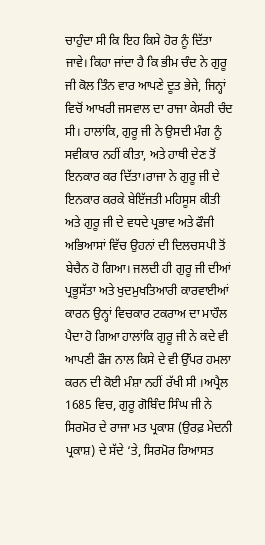ਚਾਹੁੰਦਾ ਸੀ ਕਿ ਇਹ ਕਿਸੇ ਹੋਰ ਨੂੰ ਦਿੱਤਾ ਜਾਵੇ। ਕਿਹਾ ਜਾਂਦਾ ਹੈ ਕਿ ਭੀਮ ਚੰਦ ਨੇ ਗੁਰੂ ਜੀ ਕੋਲ ਤਿੰਨ ਵਾਰ ਆਪਣੇ ਦੂਤ ਭੇਜੇ, ਜਿਨ੍ਹਾਂ ਵਿਚੋਂ ਆਖਰੀ ਜਸਵਾਲ ਦਾ ਰਾਜਾ ਕੇਸਰੀ ਚੰਦ ਸੀ। ਹਾਲਾਂਕਿ, ਗੁਰੂ ਜੀ ਨੇ ਉਸਦੀ ਮੰਗ ਨੂੰ ਸਵੀਕਾਰ ਨਹੀਂ ਕੀਤਾ, ਅਤੇ ਹਾਥੀ ਦੇਣ ਤੋਂ ਇਨਕਾਰ ਕਰ ਦਿੱਤਾ।ਰਾਜਾ ਨੇ ਗੁਰੂ ਜੀ ਦੇ ਇਨਕਾਰ ਕਰਕੇ ਬੇਇੱਜਤੀ ਮਹਿਸੂਸ ਕੀਤੀ ਅਤੇ ਗੁਰੂ ਜੀ ਦੇ ਵਧਦੇ ਪ੍ਰਭਾਵ ਅਤੇ ਫੌਜੀ ਅਭਿਆਸਾਂ ਵਿੱਚ ਉਹਨਾਂ ਦੀ ਦਿਲਚਸਪੀ ਤੋਂ ਬੇਚੈਨ ਹੋ ਗਿਆ। ਜਲਦੀ ਹੀ ਗੁਰੂ ਜੀ ਦੀਆਂ ਪ੍ਰਭੂਸੱਤਾ ਅਤੇ ਖੁਦਮੁਖਤਿਆਰੀ ਕਾਰਵਾਈਆਂ ਕਾਰਨ ਉਨ੍ਹਾਂ ਵਿਚਕਾਰ ਟਕਰਾਅ ਦਾ ਮਾਹੌਲ ਪੈਦਾ ਹੋ ਗਿਆ ਹਾਲਾਂਕਿ ਗੁਰੂ ਜੀ ਨੇ ਕਦੇ ਵੀ ਆਪਣੀ ਫੌਜ ਨਾਲ ਕਿਸੇ ਦੇ ਵੀ ਉੱਪਰ ਹਮਲਾ ਕਰਨ ਦੀ ਕੋਈ ਮੰਸ਼ਾ ਨਹੀਂ ਰੱਖੀ ਸੀ ।ਅਪ੍ਰੈਲ 1685 ਵਿਚ, ਗੁਰੂ ਗੋਬਿੰਦ ਸਿੰਘ ਜੀ ਨੇ ਸਿਰਮੋਰ ਦੇ ਰਾਜਾ ਮਤ ਪ੍ਰਕਾਸ਼ (ਉਰਫ਼ ਮੇਦਨੀ ਪ੍ਰਕਾਸ਼) ਦੇ ਸੱਦੇ ‘ਤੇ, ਸਿਰਮੋਰ ਰਿਆਸਤ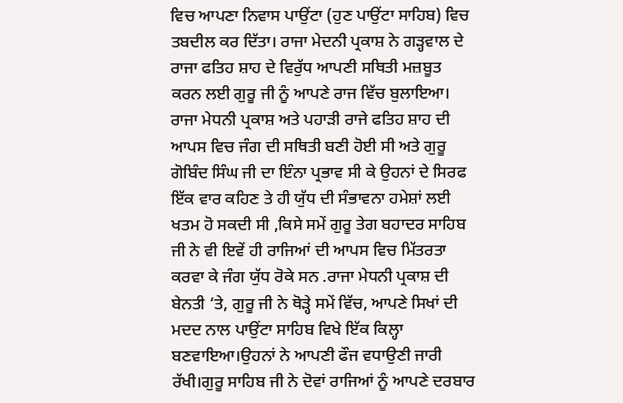ਵਿਚ ਆਪਣਾ ਨਿਵਾਸ ਪਾਉਂਟਾ (ਹੁਣ ਪਾਉਂਟਾ ਸਾਹਿਬ) ਵਿਚ ਤਬਦੀਲ ਕਰ ਦਿੱਤਾ। ਰਾਜਾ ਮੇਦਨੀ ਪ੍ਰਕਾਸ਼ ਨੇ ਗੜ੍ਹਵਾਲ ਦੇ ਰਾਜਾ ਫਤਿਹ ਸ਼ਾਹ ਦੇ ਵਿਰੁੱਧ ਆਪਣੀ ਸਥਿਤੀ ਮਜ਼ਬੂਤ ਕਰਨ ਲਈ ਗੁਰੂ ਜੀ ਨੂੰ ਆਪਣੇ ਰਾਜ ਵਿੱਚ ਬੁਲਾਇਆ। ਰਾਜਾ ਮੇਧਨੀ ਪ੍ਰਕਾਸ਼ ਅਤੇ ਪਹਾੜੀ ਰਾਜੇ ਫਤਿਹ ਸ਼ਾਹ ਦੀ ਆਪਸ ਵਿਚ ਜੰਗ ਦੀ ਸਥਿਤੀ ਬਣੀ ਹੋਈ ਸੀ ਅਤੇ ਗੁਰੂ ਗੋਬਿੰਦ ਸਿੰਘ ਜੀ ਦਾ ਇੰਨਾ ਪ੍ਰਭਾਵ ਸੀ ਕੇ ਉਹਨਾਂ ਦੇ ਸਿਰਫ ਇੱਕ ਵਾਰ ਕਹਿਣ ਤੇ ਹੀ ਯੁੱਧ ਦੀ ਸੰਭਾਵਨਾ ਹਮੇਸ਼ਾਂ ਲਈ ਖਤਮ ਹੋ ਸਕਦੀ ਸੀ ,ਕਿਸੇ ਸਮੇਂ ਗੁਰੂ ਤੇਗ ਬਹਾਦਰ ਸਾਹਿਬ ਜੀ ਨੇ ਵੀ ਇਵੇਂ ਹੀ ਰਾਜਿਆਂ ਦੀ ਆਪਸ ਵਿਚ ਮਿੱਤਰਤਾ ਕਰਵਾ ਕੇ ਜੰਗ ਯੁੱਧ ਰੋਕੇ ਸਨ .ਰਾਜਾ ਮੇਧਨੀ ਪ੍ਰਕਾਸ਼ ਦੀ ਬੇਨਤੀ ‘ਤੇ, ਗੁਰੂ ਜੀ ਨੇ ਥੋੜ੍ਹੇ ਸਮੇਂ ਵਿੱਚ, ਆਪਣੇ ਸਿਖਾਂ ਦੀ ਮਦਦ ਨਾਲ ਪਾਉਂਟਾ ਸਾਹਿਬ ਵਿਖੇ ਇੱਕ ਕਿਲ੍ਹਾ ਬਣਵਾਇਆ।ਉਹਨਾਂ ਨੇ ਆਪਣੀ ਫੌਜ ਵਧਾਉਣੀ ਜਾਰੀ ਰੱਖੀ।ਗੁਰੂ ਸਾਹਿਬ ਜੀ ਨੇ ਦੋਵਾਂ ਰਾਜਿਆਂ ਨੂੰ ਆਪਣੇ ਦਰਬਾਰ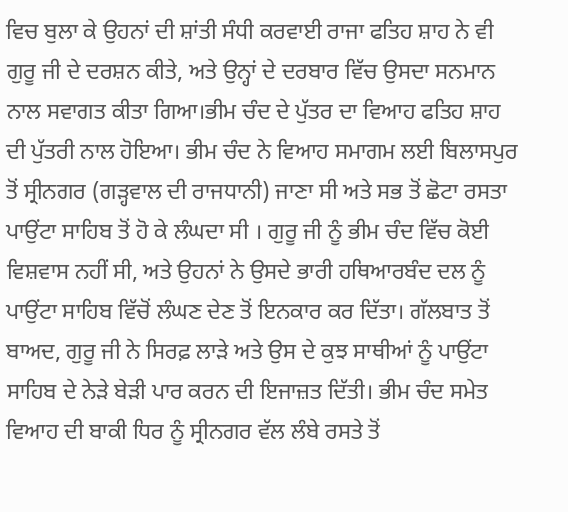ਵਿਚ ਬੁਲਾ ਕੇ ਉਹਨਾਂ ਦੀ ਸ਼ਾਂਤੀ ਸੰਧੀ ਕਰਵਾਈ ਰਾਜਾ ਫਤਿਹ ਸ਼ਾਹ ਨੇ ਵੀ ਗੁਰੂ ਜੀ ਦੇ ਦਰਸ਼ਨ ਕੀਤੇ, ਅਤੇ ਉਨ੍ਹਾਂ ਦੇ ਦਰਬਾਰ ਵਿੱਚ ਉਸਦਾ ਸਨਮਾਨ ਨਾਲ ਸਵਾਗਤ ਕੀਤਾ ਗਿਆ।ਭੀਮ ਚੰਦ ਦੇ ਪੁੱਤਰ ਦਾ ਵਿਆਹ ਫਤਿਹ ਸ਼ਾਹ ਦੀ ਪੁੱਤਰੀ ਨਾਲ ਹੋਇਆ। ਭੀਮ ਚੰਦ ਨੇ ਵਿਆਹ ਸਮਾਗਮ ਲਈ ਬਿਲਾਸਪੁਰ ਤੋਂ ਸ੍ਰੀਨਗਰ (ਗੜ੍ਹਵਾਲ ਦੀ ਰਾਜਧਾਨੀ) ਜਾਣਾ ਸੀ ਅਤੇ ਸਭ ਤੋਂ ਛੋਟਾ ਰਸਤਾ ਪਾਉਂਟਾ ਸਾਹਿਬ ਤੋਂ ਹੋ ਕੇ ਲੰਘਦਾ ਸੀ । ਗੁਰੂ ਜੀ ਨੂੰ ਭੀਮ ਚੰਦ ਵਿੱਚ ਕੋਈ ਵਿਸ਼ਵਾਸ ਨਹੀਂ ਸੀ, ਅਤੇ ਉਹਨਾਂ ਨੇ ਉਸਦੇ ਭਾਰੀ ਹਥਿਆਰਬੰਦ ਦਲ ਨੂੰ ਪਾਉਂਟਾ ਸਾਹਿਬ ਵਿੱਚੋਂ ਲੰਘਣ ਦੇਣ ਤੋਂ ਇਨਕਾਰ ਕਰ ਦਿੱਤਾ। ਗੱਲਬਾਤ ਤੋਂ ਬਾਅਦ, ਗੁਰੂ ਜੀ ਨੇ ਸਿਰਫ਼ ਲਾੜੇ ਅਤੇ ਉਸ ਦੇ ਕੁਝ ਸਾਥੀਆਂ ਨੂੰ ਪਾਉਂਟਾ ਸਾਹਿਬ ਦੇ ਨੇੜੇ ਬੇੜੀ ਪਾਰ ਕਰਨ ਦੀ ਇਜਾਜ਼ਤ ਦਿੱਤੀ। ਭੀਮ ਚੰਦ ਸਮੇਤ ਵਿਆਹ ਦੀ ਬਾਕੀ ਧਿਰ ਨੂੰ ਸ੍ਰੀਨਗਰ ਵੱਲ ਲੰਬੇ ਰਸਤੇ ਤੋਂ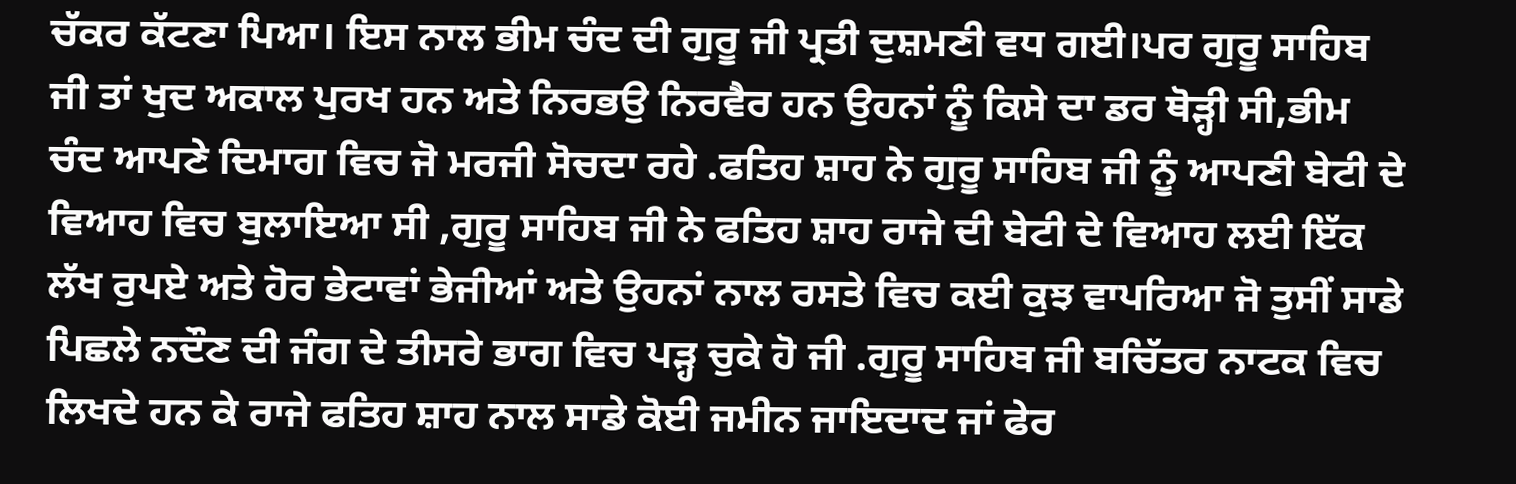ਚੱਕਰ ਕੱਟਣਾ ਪਿਆ। ਇਸ ਨਾਲ ਭੀਮ ਚੰਦ ਦੀ ਗੁਰੂ ਜੀ ਪ੍ਰਤੀ ਦੁਸ਼ਮਣੀ ਵਧ ਗਈ।ਪਰ ਗੁਰੂ ਸਾਹਿਬ ਜੀ ਤਾਂ ਖੁਦ ਅਕਾਲ ਪੁਰਖ ਹਨ ਅਤੇ ਨਿਰਭਉ ਨਿਰਵੈਰ ਹਨ ਉਹਨਾਂ ਨੂੰ ਕਿਸੇ ਦਾ ਡਰ ਥੋੜ੍ਹੀ ਸੀ,ਭੀਮ ਚੰਦ ਆਪਣੇ ਦਿਮਾਗ ਵਿਚ ਜੋ ਮਰਜੀ ਸੋਚਦਾ ਰਹੇ .ਫਤਿਹ ਸ਼ਾਹ ਨੇ ਗੁਰੂ ਸਾਹਿਬ ਜੀ ਨੂੰ ਆਪਣੀ ਬੇਟੀ ਦੇ ਵਿਆਹ ਵਿਚ ਬੁਲਾਇਆ ਸੀ ,ਗੁਰੂ ਸਾਹਿਬ ਜੀ ਨੇ ਫਤਿਹ ਸ਼ਾਹ ਰਾਜੇ ਦੀ ਬੇਟੀ ਦੇ ਵਿਆਹ ਲਈ ਇੱਕ ਲੱਖ ਰੁਪਏ ਅਤੇ ਹੋਰ ਭੇਟਾਵਾਂ ਭੇਜੀਆਂ ਅਤੇ ਉਹਨਾਂ ਨਾਲ ਰਸਤੇ ਵਿਚ ਕਈ ਕੁਝ ਵਾਪਰਿਆ ਜੋ ਤੁਸੀਂ ਸਾਡੇ ਪਿਛਲੇ ਨਦੌਣ ਦੀ ਜੰਗ ਦੇ ਤੀਸਰੇ ਭਾਗ ਵਿਚ ਪੜ੍ਹ ਚੁਕੇ ਹੋ ਜੀ .ਗੁਰੂ ਸਾਹਿਬ ਜੀ ਬਚਿੱਤਰ ਨਾਟਕ ਵਿਚ ਲਿਖਦੇ ਹਨ ਕੇ ਰਾਜੇ ਫਤਿਹ ਸ਼ਾਹ ਨਾਲ ਸਾਡੇ ਕੋਈ ਜਮੀਨ ਜਾਇਦਾਦ ਜਾਂ ਫੇਰ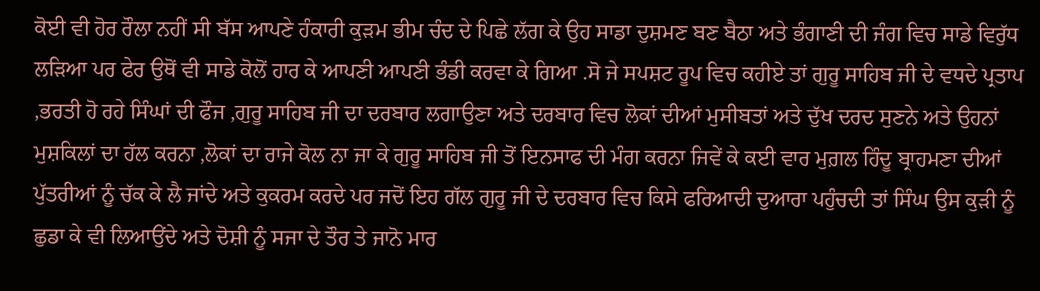ਕੋਈ ਵੀ ਹੋਰ ਰੌਲਾ ਨਹੀਂ ਸੀ ਬੱਸ ਆਪਣੇ ਹੰਕਾਰੀ ਕੁੜਮ ਭੀਮ ਚੰਦ ਦੇ ਪਿਛੇ ਲੱਗ ਕੇ ਉਹ ਸਾਡਾ ਦੁਸ਼ਮਣ ਬਣ ਬੈਠਾ ਅਤੇ ਭੰਗਾਣੀ ਦੀ ਜੰਗ ਵਿਚ ਸਾਡੇ ਵਿਰੁੱਧ ਲੜਿਆ ਪਰ ਫੇਰ ਉਥੋਂ ਵੀ ਸਾਡੇ ਕੋਲੋਂ ਹਾਰ ਕੇ ਆਪਣੀ ਆਪਣੀ ਭੰਡੀ ਕਰਵਾ ਕੇ ਗਿਆ .ਸੋ ਜੇ ਸਪਸ਼ਟ ਰੂਪ ਵਿਚ ਕਹੀਏ ਤਾਂ ਗੁਰੂ ਸਾਹਿਬ ਜੀ ਦੇ ਵਧਦੇ ਪ੍ਰਤਾਪ ,ਭਰਤੀ ਹੋ ਰਹੇ ਸਿੰਘਾਂ ਦੀ ਫੌਜ ,ਗੁਰੂ ਸਾਹਿਬ ਜੀ ਦਾ ਦਰਬਾਰ ਲਗਾਉਣਾ ਅਤੇ ਦਰਬਾਰ ਵਿਚ ਲੋਕਾਂ ਦੀਆਂ ਮੁਸੀਬਤਾਂ ਅਤੇ ਦੁੱਖ ਦਰਦ ਸੁਣਨੇ ਅਤੇ ਉਹਨਾਂ ਮੁਸ਼ਕਿਲਾਂ ਦਾ ਹੱਲ ਕਰਨਾ ,ਲੋਕਾਂ ਦਾ ਰਾਜੇ ਕੋਲ ਨਾ ਜਾ ਕੇ ਗੁਰੂ ਸਾਹਿਬ ਜੀ ਤੋਂ ਇਨਸਾਫ ਦੀ ਮੰਗ ਕਰਨਾ ਜਿਵੇਂ ਕੇ ਕਈ ਵਾਰ ਮੁਗ਼ਲ ਹਿੰਦੂ ਬ੍ਰਾਹਮਣਾ ਦੀਆਂ ਪੁੱਤਰੀਆਂ ਨੂੰ ਚੱਕ ਕੇ ਲੈ ਜਾਂਦੇ ਅਤੇ ਕੁਕਰਮ ਕਰਦੇ ਪਰ ਜਦੋਂ ਇਹ ਗੱਲ ਗੁਰੂ ਜੀ ਦੇ ਦਰਬਾਰ ਵਿਚ ਕਿਸੇ ਫਰਿਆਦੀ ਦੁਆਰਾ ਪਹੁੰਚਦੀ ਤਾਂ ਸਿੰਘ ਉਸ ਕੁੜੀ ਨੂੰ ਛੁਡਾ ਕੇ ਵੀ ਲਿਆਉਂਦੇ ਅਤੇ ਦੋਸ਼ੀ ਨੂੰ ਸਜਾ ਦੇ ਤੌਰ ਤੇ ਜਾਨੋ ਮਾਰ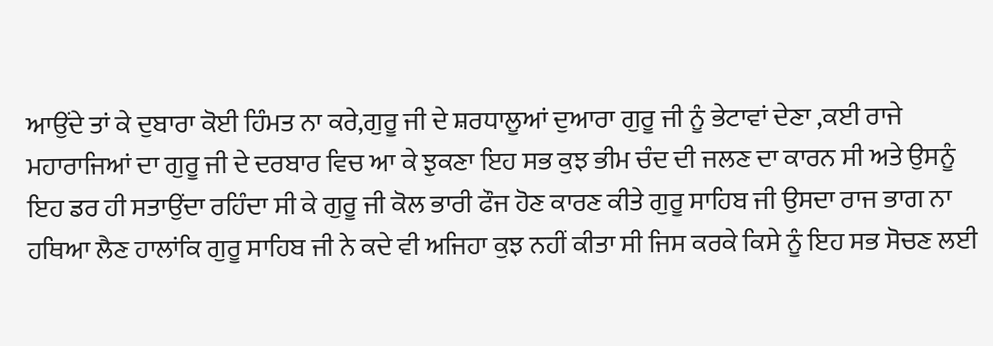ਆਉਂਦੇ ਤਾਂ ਕੇ ਦੁਬਾਰਾ ਕੋਈ ਹਿੰਮਤ ਨਾ ਕਰੇ,ਗੁਰੂ ਜੀ ਦੇ ਸ਼ਰਧਾਲੂਆਂ ਦੁਆਰਾ ਗੁਰੂ ਜੀ ਨੂੰ ਭੇਟਾਵਾਂ ਦੇਣਾ ,ਕਈ ਰਾਜੇ ਮਹਾਰਾਜਿਆਂ ਦਾ ਗੁਰੂ ਜੀ ਦੇ ਦਰਬਾਰ ਵਿਚ ਆ ਕੇ ਝੁਕਣਾ ਇਹ ਸਭ ਕੁਝ ਭੀਮ ਚੰਦ ਦੀ ਜਲਣ ਦਾ ਕਾਰਨ ਸੀ ਅਤੇ ਉਸਨੂੰ ਇਹ ਡਰ ਹੀ ਸਤਾਉਂਦਾ ਰਹਿੰਦਾ ਸੀ ਕੇ ਗੁਰੂ ਜੀ ਕੋਲ ਭਾਰੀ ਫੌਜ ਹੋਣ ਕਾਰਣ ਕੀਤੇ ਗੁਰੂ ਸਾਹਿਬ ਜੀ ਉਸਦਾ ਰਾਜ ਭਾਗ ਨਾ ਹਥਿਆ ਲੈਣ ਹਾਲਾਂਕਿ ਗੁਰੂ ਸਾਹਿਬ ਜੀ ਨੇ ਕਦੇ ਵੀ ਅਜਿਹਾ ਕੁਝ ਨਹੀਂ ਕੀਤਾ ਸੀ ਜਿਸ ਕਰਕੇ ਕਿਸੇ ਨੂੰ ਇਹ ਸਭ ਸੋਚਣ ਲਈ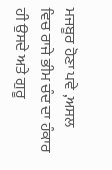ਮਜਬੂਰ ਹੋਣਾ ਪਵੇ ,ਅਸਲ ਵਿਚ ਰਾਜੇ ਭੀਮ ਚੰਦ ਦਾ ਹੰਕਾਰ ਹੀ ਉਸਦੇ ਅਤੇ ਗੁਰੂ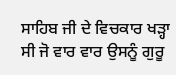ਸਾਹਿਬ ਜੀ ਦੇ ਵਿਚਕਾਰ ਖੜ੍ਹਾ ਸੀ ਜੋ ਵਾਰ ਵਾਰ ਉਸਨੂੰ ਗੁਰੂ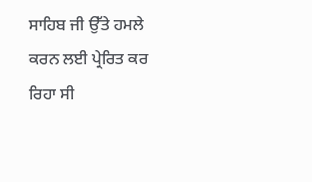ਸਾਹਿਬ ਜੀ ਉੱਤੇ ਹਮਲੇ ਕਰਨ ਲਈ ਪ੍ਰੇਰਿਤ ਕਰ ਰਿਹਾ ਸੀ